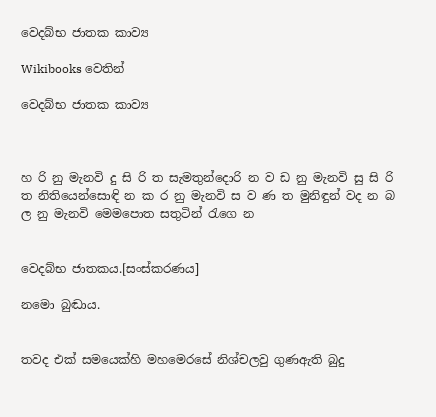වෙදබ්භ ජාතක කාව්‍ය

Wikibooks වෙතින්

වෙදබ්භ ජාතක කාව්‍ය



හ රි නු මැනවි දු සි රි ත සැමතුන්දොරි න ව ඩ නු මැනවි සු සි රි ත නිතියෙන්සොඳි න ක ර නු මැනවි ස ව ණ ත මුනිඳුන් වද න බ ල‍ නු මැනවි මෙමපොත සතුටින් රැගෙ න


වෙදබ්භ ජාතකය.[සංස්කරණය]

නමො බුඬාය.


තවද එක් සමයෙක්හි මහමෙරසේ නිශ්චලවු ගුණඇති බුදු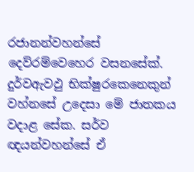රජානන්වහන්සේ දෙව්රම්වෙහෙර වසනසේක්. දුර්වඇවඵු භික්ෂුරකෙනෙකුන් වහ්නසේ උදෙසා මේ ජාතකය වදාළ සේක. සර්ව ඥයන්වහන්සේ ඒ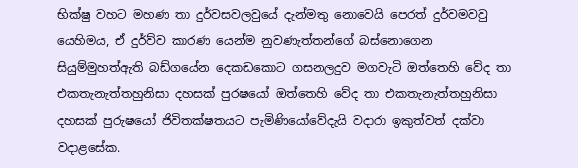භික්ෂු වහට මහණ තා දුර්වසවලවුයේ දැන්මතු නොවෙයි පෙරත් දුර්වමවවු යෙහිමය, ඒ දුර්ව්ව කාරණ යෙන්ම නුවණැත්තන්ගේ බස්නොගෙන සියුම්මුහත්ඇති බඩ්ගයේන දෙකඩකොට ගසනලදුව මගවැටි ඔත්තෙහි වේද තා එකතැනැත්තහුනිසා දහසක් පුරෂයෝ ඔත්තෙහි වේද තා එකතැනැත්තහුනිසා දහසක් පුරුෂයෝ ජිවිතක්ෂතයට පැමිණියෝවේදැයි වදාරා ඉකුත්වත් දක්වා වදාළසේක.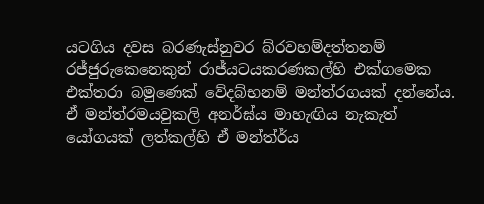යටගිය දවස බරණැස්නුවර බ්රවහම්දත්තනම් රජ්ජුරුකෙනෙකුන් රාජ්යටයකරණකල්හි එක්ගමෙක එක්තරා බමුණෙක් වේදබ්භනම් මන්ත්රගයක් දන්නේය.  ඒ මන්ත්රමයවුකලි අනර්ඝ්ය මාහැඟිය නැකැත් යෝගයක් ලත්කල්හි ඒ මන්ත්ර්ය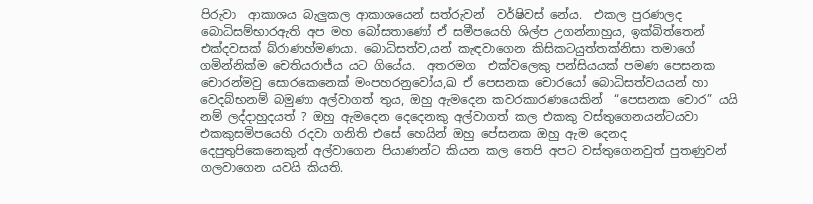පිරුවා  ආකාශය බැලුකල ආකාශයෙන් සත්රුවන්  වර්ෂිවස් නේය.  එකල පුරණලද ‍ බොධිසම්භාරඇති අප මහ බෝසතාණෝ ඒ සමීපයෙහි ශිල්ප උගන්නාහුය, ඉක්බිත්තෙන් එක්දවසක් බ්රාණහ්මණයා. බොධිසත්ව,යන් කැඳවාගෙන කිසිකටයුත්තක්නිසා තමාගේ ගමින්නික්ම චෙතියරාජ්ය යට ගියේය.  අතරමග  එක්වලෙකු පන්සියයක් පමණ පෙසනක චොරන්මවු සොරකෙනෙක් මංපහරනුවෝය,ඛ ඒ පෙසනක චොරයෝ බොධිසත්වයයන් හා වෙදබ්භනම් බමුණා අල්වාගත් තුය, ඔහු ඇමදෙන කවරකාරණයෙකින්  “පෙසනක චොර” යයි නම් ලද්දාහුදයත් ? ඔහු ඇමදෙන දෙදෙනකු අල්වාගත් කල එකකු වස්තුගෙනයන්ටයවා එකකුසමිපයෙහි රදවා ගනිති එසේ හෙයින් ඔහු පේසනක ඔහු ඇම දෙනද දෙපුතුපිකෙනෙකුන් අල්වාගෙන පියාණන්ට කියන කල තෙපි අපට වස්තුගෙනවුත් පුතණුවන් ගලවාගෙන යවයි කියති.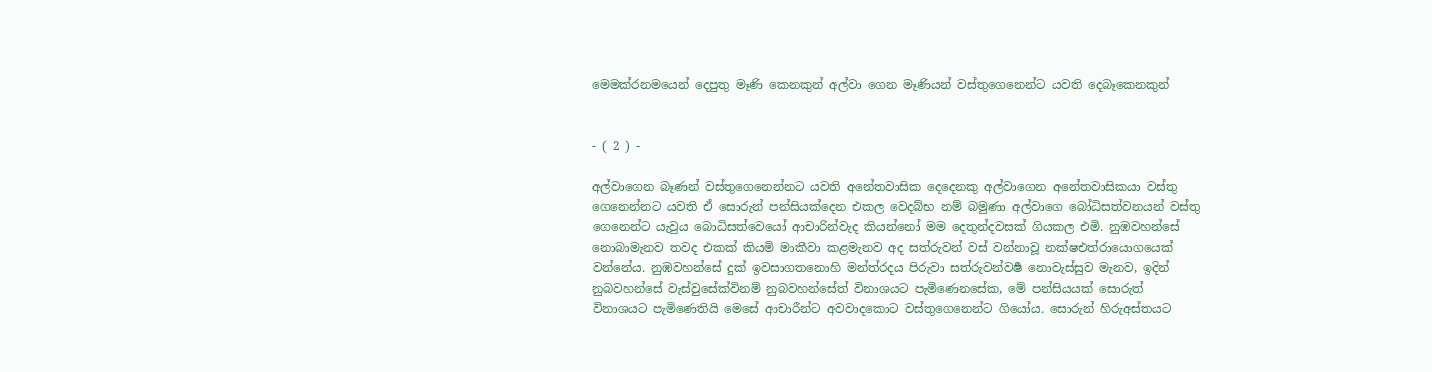මෙමක්රනමයෙන් දෙපුතු මෑණි කෙ‍නකුන් අල්වා ගෙන මෑණියන් වස්තුගෙනෙන්ට යවති දෙබෑකෙනකුන්


- ( 2 ) -

අල්වාගෙන බෑණන් වස්තුගෙනෙන්නට යවති අනේතවාසික දෙ‍දෙනකු අල්වාගෙන අනේතවාසිකයා වස්තු ගෙනෙන්නට යවති ඒ සොරුන් පන්සියක්දෙන එකල වෙදබ්භ නම් බමුණා අල්වාගෙ බෝධිසත්වනයන් වස්තු ගෙනෙන්ට යැවුය බොධිසත්වෙයෝ ආචාරින්වැද කියන්නෝ මම දෙතුන්දවසක් ගියකල එමි. නුඹවහන්සේ නොබාමැනව තවද එකක් කියමි මාකීවා කළමැනව අද සත්රුවන් වස් වන්නාවූ නක්ෂඑත්රායොගයෙක් වන්නේය. නුඹවහන්සේ දුක් ඉවසාගතනොහි මන්ත්රදය පිරුවා සත්රුවන්වර්‍ෂ නොවැස්සුව මැනව, ඉදින් නුබවහන්සේ වැස්වුසේක්විනම් නුබවහන්සේත් විනාශයට පැමිණෙනසේක, මේ පන්සියයක් සොරුත් විනාශයට පැමිණෙතියි මෙසේ ආචාරීන්ට අවවාදකොට වස්තුගෙනෙන්ට ගියෝය. සොරුන් හිරුඅස්තයට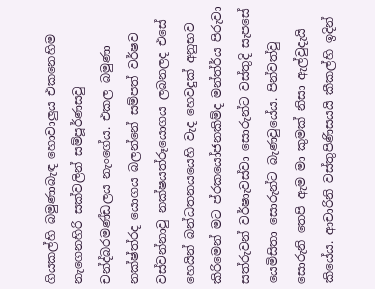ගියකල්හි බමුණාබැඳ හොවාලුය එකනෙහිම නැගෙනහිරි සක්වලින් සම්පූර්ණසවු චන්ද්බ‍රමණ්ඩලය නැංගේය. එකල බමුණා නක්ෂ්ත්රද යොගය බලන්නේ සම්පත් වර්ෂව වස්වන්නාවු නක්ෂයත්රූයොගය ලබනලද එසේ හෙයින් බන්ධතනයයෙහි වැද හෙවදුක් අනුභව කිරිමෙන් මට ප්රකයෝජනකිම්ද මන්ත්ර්ය පිරුවා සත්රුවන් වර්ෂාැවස්වා සොරුන්ට වස්තුදි සැපසේ යෙමිසිතා සොරුන්ට බැණවුයේය. පින්වත්වු සොරුනි තෙපි ඇම මා කුමක් නිසා ඇල්වුදැයි කියේය. ආචාරිනි වස්තුපිණිසයයි කීකල්හි ඉදින්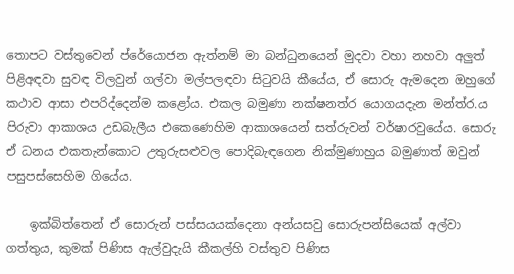තොපට වස්තුවෙන් ප්රේයොජන ඇත්නම් මා බන්ධුනයෙන් මුදවා වහා නහවා අලුත් පිළිඅඳවා සුවඳ විලවුන් ගල්වා මල්පලඳවා සිටුවයි කීයේය, ඒ සොරු ඇමදෙන ඔහුගේ කථාව ආසා එපරිද්දෙන්ම කළෝය. එකල බමුණා නක්ෂනත්ර යොගයදැන මන්ත්ර.ය පිරුවා ආකාශය උඩබැලීය එකෙණෙහිම ආකාශයෙන් සත්රුවන් වර්ෂාරවුයේය. සොරු ඒ ධනය එකතැන්කොට උතුරුසළුවල පොදිබැඳගෙන නික්මුණාහුය බමුණාත් ඔවුන් පසුපස්සෙහිම ගියේය.

    ඉක්බිත්තෙන් ඒ සොරුන් පස්සයයක්දෙනා අන්යසවු සොරුපන්සියෙක් අල්වා ගත්තුය, කුමක් පිණිස ඇල්වුදැයි කීකල්හි වස්තුව පිණිස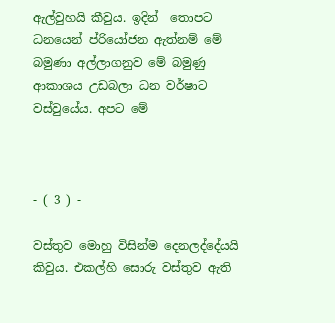ඇල්වුහයි කීවුය. ඉදින් ‍ තොපට ධනයෙන් ප්රියෝජන ඇත්නම් මේ බමුණා අල්ලාගනුව මේ බමුණු ආකාශය උඩබලා ධන වර්ෂාට වස්වුයේය. අපට මේ



- ( 3 ) -

වස්තුව මොහු විසින්ම දෙනලද්දේයයි කිවුය. එකල්හි සොරු වස්තුව ඇති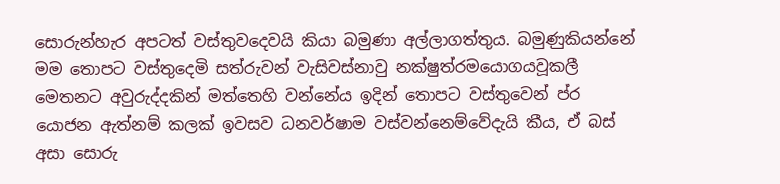සොරුන්හැර අපටත් වස්තුවදෙවයි කියා බමුණා අල්ලාගත්තුය. බමුණුකියන්නේ මම තොපට වස්තුදෙමි සත්රුවන් වැසිවස්නාවු නක්ෂුත්රමයොගයවූකලී මෙතනට අවුරුද්දකින් මත්තෙහි වන්නේය ඉදින් තොපට වස්තුවෙන් ප්ර යොජන ඇත්නම් කලක් ඉවසව ධනවර්ෂාම වස්වන්නෙම්වේදැයි කීය, ඒ බස් අසා සොරු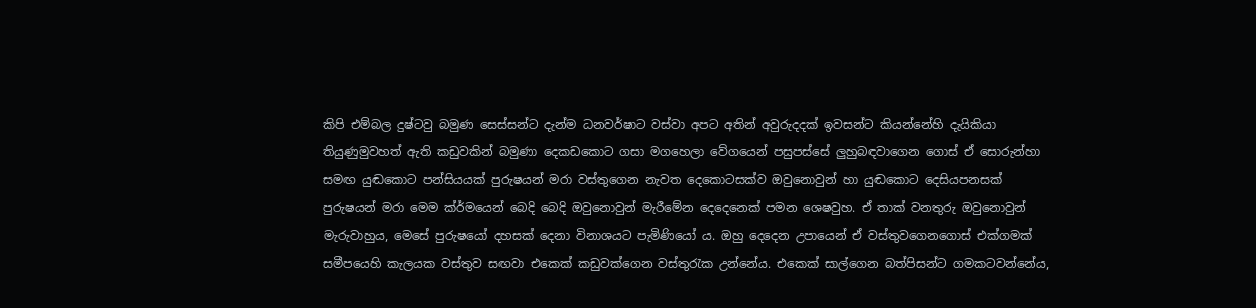කිපි එම්බල දුෂ්ටවු බමුණ සෙස්සන්ට දැන්ම ධනවර්ෂාට වස්වා අපට අතින් අවුරුදදක් ඉවසන්ට කියන්නේහි දැයිකියා තියුණුමුවහත් ඇති කඩුවකින් බමුණා දෙකඩකොට ගසා මගහෙලා වේගයෙන් පසුපස්සේ ලුහුබඳවාගෙන ගොස් ඒ සොරුන්හා සමඟ යුඬකොට පන්සියයක් පුරුෂයන් මරා වස්තුගෙන නැවත දෙකොටසක්ව ඔවුනොවුන් හා යුඬකොට දෙසියපනසක් පුරුෂයන් මරා මෙම ක්ර්මයෙන් බෙදි බෙදි ඔවුනොවුන් මැරීමේන දෙදෙනෙක් පමන ශෙෂවුහ. ඒ තාක් වනතුරු ඔවුනොවුන් මැරුවාහුය, මෙසේ පුරුෂයෝ දහසක් දෙනා විනාශයට පැමිණි‍යෝ ය. ඔහු දෙදෙන උපායෙන් ඒ වස්තුවගෙනගොස් එක්ගමක් සමීපයෙහි කැලයක වස්තුව සඟවා එකෙක් කඩුවක්ගෙන වස්තුරැක උන්නේය. එකෙක් සාල්ගෙන බත්පිසන්ට ගමකටවන්නේය,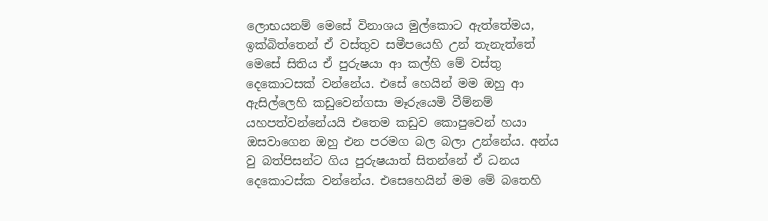ලොභයනම් මෙසේ විනාශය මුල්කොට ඇත්තේමය, ඉක්බිත්තෙන් ඒ වස්තුව සමීපයෙහි උන් තැනැත්තේ මෙසේ සිතිය ඒ පුරුෂයා ආ කල්හි මේ වස්තු දෙකොටසක් වන්නේය. එසේ හෙයින් මම ඔහු ආ ඇසිල්ලෙහි කඩුවෙන්ගසා මෑරුයෙමි වීම්නම් යහපත්වන්නේයයි එතෙම කඩුව කොපුවෙන් හයා ඔසවාගෙන ඔහු එන පරමග බල බලා උන්නේය. අන්ය වු බත්පිසන්ට ගිය පුරුෂයාත් සිතන්නේ ඒ ධනය දෙකොටස්ක වන්නේය. එසෙහෙයින් මම මේ බතෙහි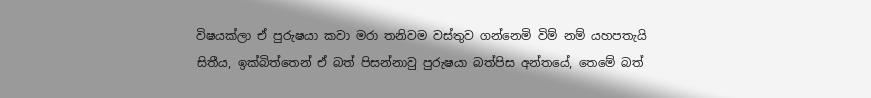විෂයක්ලා ඒ පුරුෂයා කවා මරා තනිවම වස්තුව ගන්නෙමි විම් නම් යහපතැයි සිතීය, ඉක්බිත්තෙන් ඒ බත් පිසන්නාවු පුරුෂයා බත්පිස අන්තයේ, තෙමේ බත්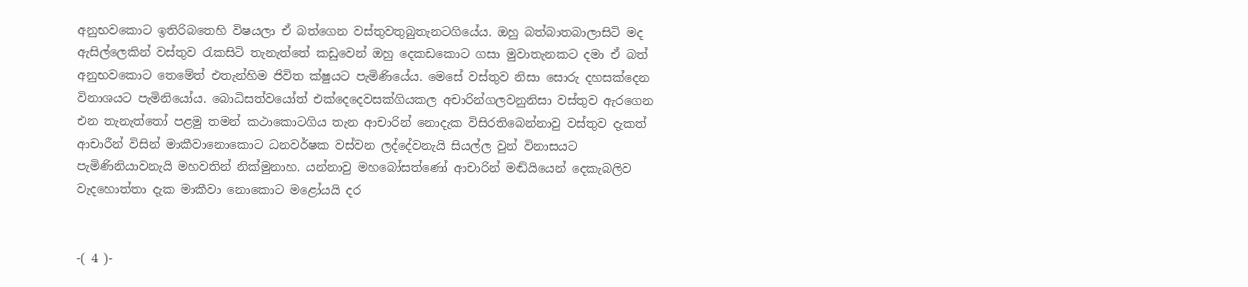අනුභවකොට ඉතිරිබතෙහි විෂයලා ඒ බත්ගෙන වස්තුවතුබුතැනටගියේය. ඔහු බත්බාතබාලාසිටි මද ඇසිල්ලෙකින් වස්තුව රැකසිටි තැනැත්තේ කඩුවෙන් ඔහු දෙකඩකොට ගසා මුවාතැනකට දමා ඒ බත් අනුභවකොට තෙමේත් එතැන්හිම ජිවිත ක්ෂුයට පැමිණියේය. මෙසේ වස්තුව නිසා සොරු දහසක්දෙන විනාශයට පැමිනියෝය. බොධිසත්වයෝත් එක්දෙදෙවසක්ගියකල අචාරින්ගලවනුනිසා වස්තුව ඇරගෙන එන තැනැත්තෝ පළමු තමන් කථාකොටගිය තැන ආචාරින් නොදැක විසිරතිබෙන්නාවු වස්තුව දැකත් ආචාරීන් විසින් මාකීවානොකොට ධනවර්ෂක වස්වන ලද්දේවනැයි සියල්ල වුන් විනාසයට පැමිණිනියාවනැයි මහවතින් නික්මුනාහ. යන්නාවු මහබෝසත්ණෝ ආචාරින් මඬ්යියෙන් දෙකැබලිව වැදහොත්තා දැක මාකීවා නොකොට මළෝයයි දර


-( 4 )-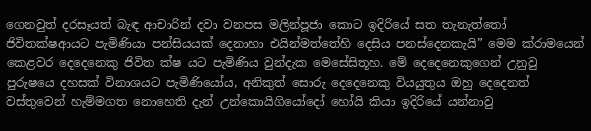ගෙනවුත් දරසෑයත් බැඳ ආචාරින් දවා වනපස මලින්පූජා කොට ඉදිරියේ සත තැනැත්තෝ ජිවිතක්ෂආයට පැමිණියා පන්සියයක් දෙනාහා එයින්මත්තේහි දෙසිය පනස්දෙනකැයි” මෙම ක්රාමයෙන් කෙළවර දෙදෙනෙකු ජිවිත ක්ෂ යට පැමිණිය වුන්දැක මෙසේසිතූහ. මේ දෙදෙනෙකුගෙන් උනුවු පුරුෂයෙ දහසක් විනාශයට පැමිණියෝය, අනිකුත් සොරු දෙදෙනෙකු වියයුතුය ඔහු දෙදෙනත් වස්තුවෙන් හැම්මගත නොහෙති දැන් උන්කොයිගියෝදෝ ‍හෝයි කියා ඉදිරියේ යන්නාවු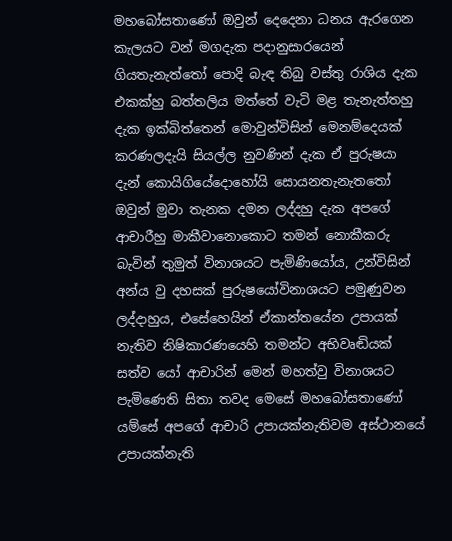මහබෝසතාණෝ ඔවුන් දෙදෙනා ධනය ඇරගෙන කැලයට වන් මගදැක පදානුසාරයෙන් ගියතැනැත්තෝ පොදි බැඳ තිබු වස්තු රාශිය දැක එකක්හු බත්තලිය මත්තේ වැටි මළ තැනැත්තහු දැක ඉක්බිත්තෙන් මොවුන්විසින් මෙනම්දෙයක් කරණලදැයි සියල්ල නුවණින් දැක ඒ පුරුෂයා දැන් කොයිගියේදොහෝයි සොයනතැනැතතෝ ඔවුන් මුවා තැනක දමන ලද්දහු දැක අපගේ ආචාරීහු මාකීවානොකොට තමන් නොකීකරු බැවින් තුමුත් විනාශයට පැමිණියෝය, උන්විසින් අන්ය වු දහසක් පුරුෂයෝවිනාශයට පමුණුවන ලද්දාහුය, එසේහෙයින් ඒකාන්තයේන උපායක් නැතිව නිෂිකාරණයෙහි තමන්ට අභිවෘඬියක් සත්ව යෝ ආචාරින් මෙන් මහත්වු විනාශයට පැමිණෙති සිතා තවද මෙසේ මහබෝසතාණෝ යම්සේ අපගේ ආචාරි උපායක්නැතිවම අස්ථානයේ උපායක්නැති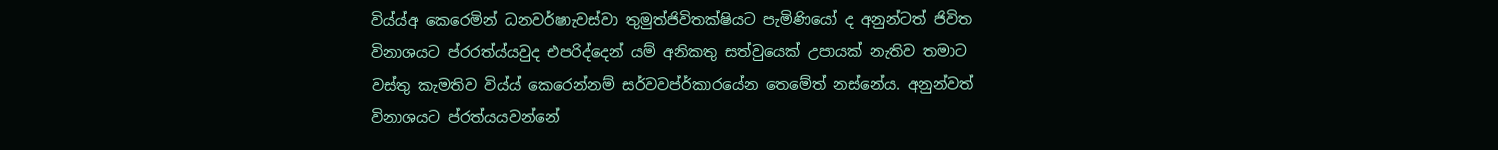විය්ය්අ කෙරෙමින් ධනවර්ෂාැවස්වා තුමුත්ජිවිතක්ෂියට පැමිණියෝ ද අනුන්ටත් ජිවිත විනාශයට ප්රරත්ය්යවුද එපරිද්දෙන් යම් අනිකතු සත්වුයෙක් උපායක් නැතිව තමාට වස්තු කැමතිව විය්ය් කෙරෙන්නම් සර්වවප්ර්කාරයේන තෙමේත් නස්නේය. අනුන්වත් විනාශයට ප්ර‍ත්ය‍යවන්නේ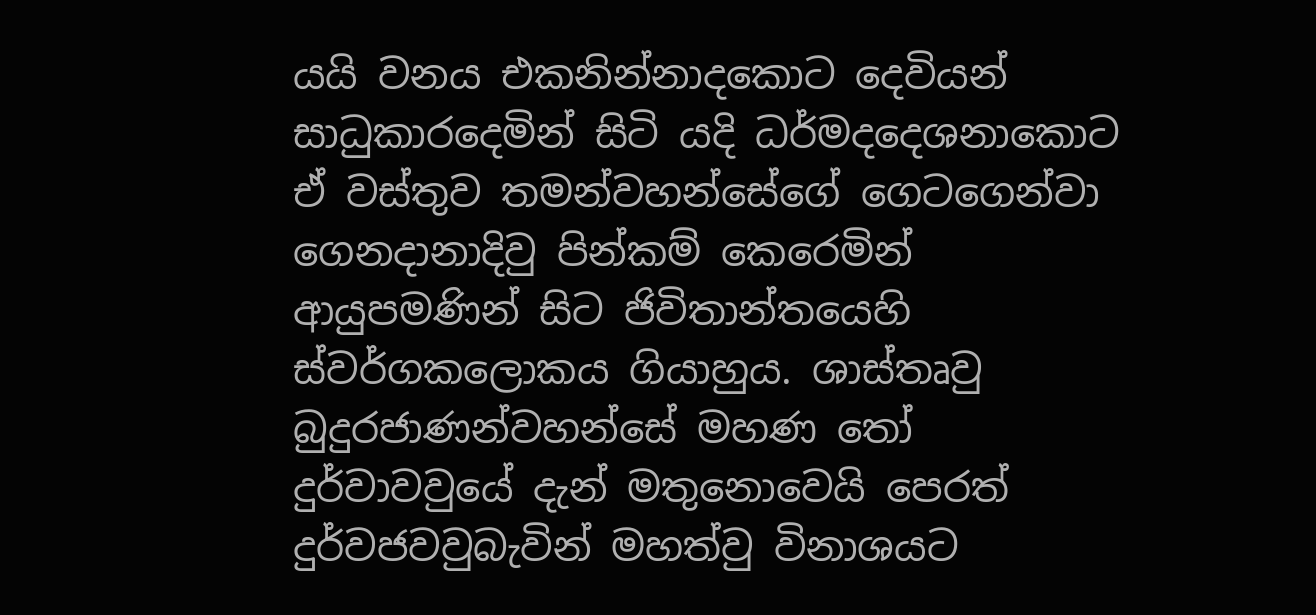යයි වනය එකනින්නාදකොට දෙවියන් සාධුකාරදෙමින් සිටි යදි ධර්මදදෙශනාකොට ඒ වස්තුව තමන්වහන්සේගේ ගෙටගෙන්වා ගෙනදානාදිවු පින්කම් කෙරෙමින් ආයුපමණින් සිට ජිවිතාන්තයෙහි ස්වර්ගකලොකය ගියාහුය. ශාස්තෘවු බුදුරජාණන්වහන්සේ මහණ තෝ දුර්වාවවුයේ දැන් මතුනොවෙයි පෙරත් දුර්වජවවුබැවින් මහත්වු විනාශයට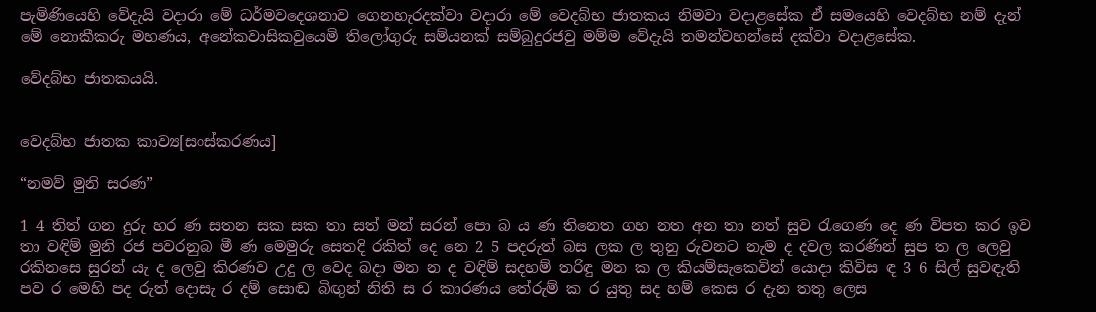පැමිණියෙහි වේදැයි වදාරා මේ ධර්මවදෙශනාව ගෙනහැරදක්වා වදාරා මේ වෙදබ්භ ජාතකය නිමවා වදාළසේක ඒ සමයෙහි වෙදබ්භ නම් දැන් මේ නොකීකරු මහණය, අනේකවාසිකවුයෙමි තිලෝගුරු සම්යනක් සම්බුදුරජවු මම්ම වේදැයි තමන්වහන්සේ දක්වා වදාළසේක.

වේදබ්භ ජාතකයයි.


වෙදබ්භ ජාතක කාව්‍ය[සංස්කරණය]

“නමව් මුනි සරණ”

1 4 තිත් ගන දුරු හර ණ සතන සක සක තා සත් මන් සරන් පො බ ය ණ තිනෙත ගහ නත අන තා නත් සුව රැගෙණ දෙ ණ විපත කර ඉව තා වඳිම් මුනි රජ පවරනුබ මී ණ මෙමුරු සෙතදි රකිත් දෙ නෙ 2 5 පදරුත් බස ලක ල තුනු රුවනට නැම ද දවල කරණින් සුප ත ල ලෙවු රකිනසෙ සුරන් යැ ද ලෙවු කිරණව උදු ල වෙද බදා මන න ද වඳිම් සදහම් තරිඳු මන ක ල කියම්සැකෙවින් යොදා කිවිස ඳ 3 6 සිල් සුවඳැති පව ර මෙහි පද රුත් දොසැ ර දම් සොඬ බිඟුන් නිති ස ර කාරණය තේරුම් ක ර යුතු සද හම් කෙස ර දැන තතු ලෙස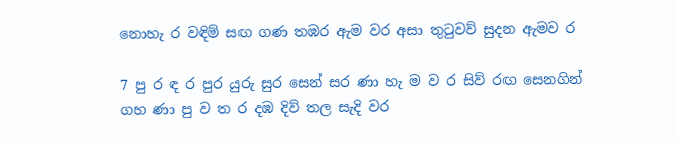නොහැ ර වඳිම් සඟ ගණ තඹර ඇම වර අසා තුටුවව් සුදන ඇමව ර

7 පු ර ඳ ර පුර යුරු සුර සෙන් සර ණා හැ ම ව ර සිව් රඟ සෙනගින් ගහ ණා පු ව ත ර දඹ දිව් තල සැදි වර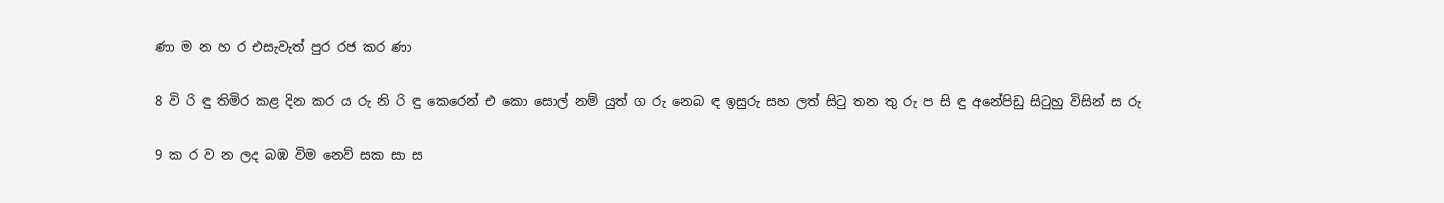ණා ම න හ ර එසැවැත් පුර රජ කර ණා

8 වි රි ඳු තිමිර කළ දින කර ය රු නි රි ඳු කෙරෙන් එ කො සොල් නම් යුත් ග රු නෙබ ඳ ඉසුරු සහ ලත් සිටු තන තු රු ප සි ඳු අනේපිඩු සිටුහු විසින් ස රු

9 ක ර ව න ලද බඹ විම නෙව් සක සා ස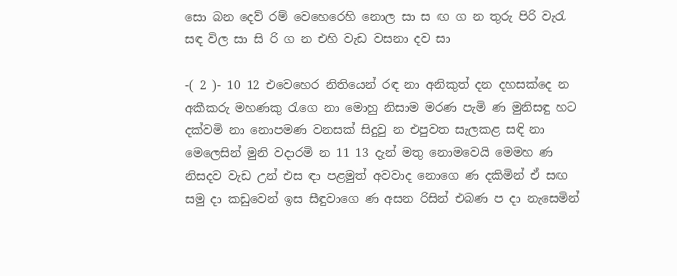සො‍ බන දෙව් රම් වෙහෙරෙහි නොල සා ස ඟ ග න තුරු පිරි වැරැ සඳ විල සා සි රි ග න එහි වැඩ වසනා දව සා

-( 2 )- 10 12 එවෙහෙර නිතියෙන් රඳ නා අනිකුත් දන දහසක්දෙ න අකීකරු මහණකු රැගෙ නා මොහු නිසාම මරණ පැමි ණ මුනිසඳු හට දක්වමි නා නොපමණ වනසක් සිදුවු න එපුවත සැලකළ සඳි නා මෙලෙසින් මුනි වදාරමි න 11 13 දැන් මතු නොමවෙයි මෙමහ ණ නිසදව වැඩ උන් එස ඳා පළමුත් අවවාද නොගෙ ණ දකිමින් ඒ සඟ සමු දා කඩුවෙන් ඉස සීඳුවාගෙ ණ අසන රිසින් එබණ ප දා නැසෙමින්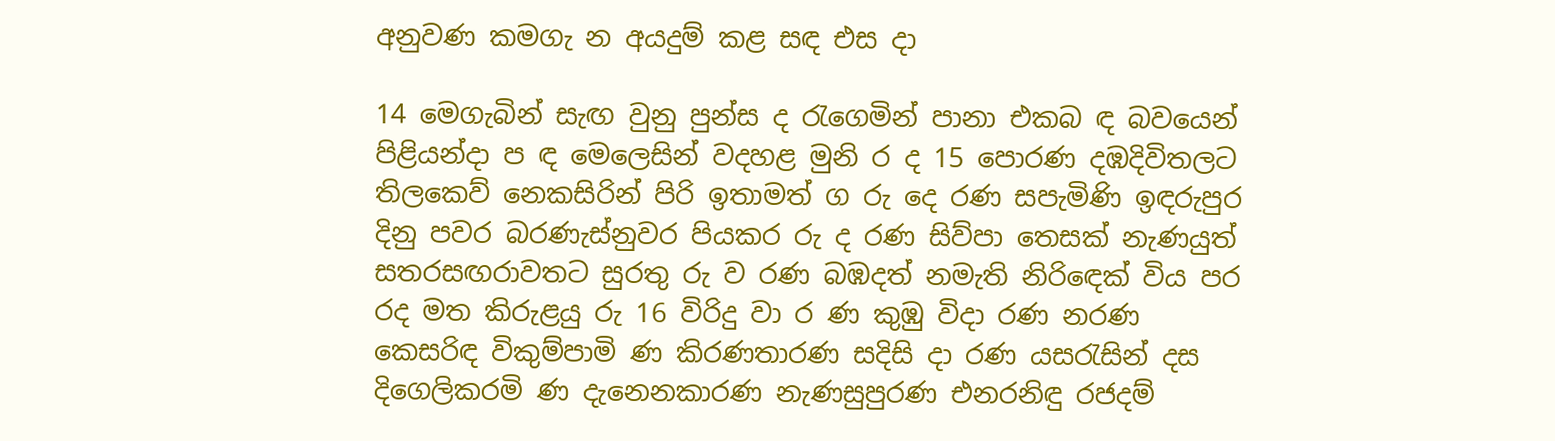අනුවණ කමගැ න අයදුම් කළ සඳ එස දා

14 මෙගැබින් සැඟ වුනු පුන්ස ද රැගෙමින් පානා එකබ ඳ බවයෙන් පිළියන්දා ප ඳ මෙලෙසින් වදහළ මුනි ර ද 15 පොරණ දඹදිවිතලට තිලකෙව් නෙකසිරින් පිරි ඉතාමත් ග රු දෙ රණ සපැමිණි ඉඳරුපුර දිනු පවර බරණැස්නුවර පියකර රු ද රණ සිව්පා තෙසක් නැණයුත් සතරසඟරාවතට සුරතු රු ව රණ බඹදත් නමැති නිරි‍ඳෙක් විය පර රද මත කිරුළයු රු 16 විරිදු වා ර ණ කුඹු විදා රණ නරණ කෙසරිඳ විකුම්පාමි ණ කිරණතාරණ සදිසි දා රණ යසරැසින් දස දිගෙලිකරමි ණ දැනෙනකාරණ නැණසුපුරණ එනරනිඳු රජදම්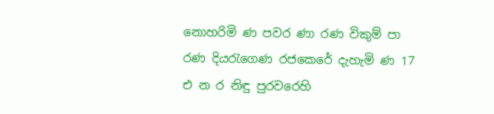නොහරිමි ණ පවර ණා රණ විකුම් පා රණ දියරැගෙණ රජකෙරේ දැහැමි ණ 17 එ න ර නිඳු පුරවරෙහි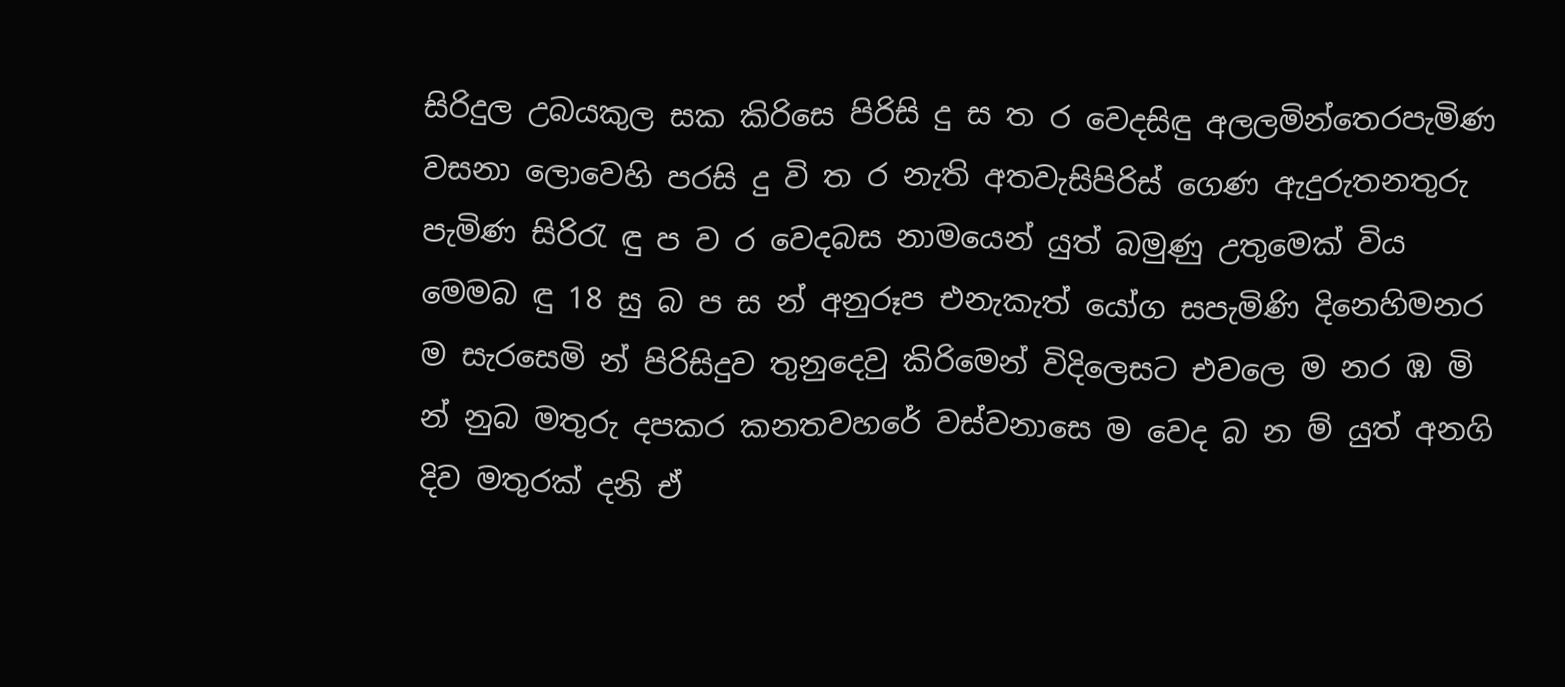සිරිදුල උබයකුල සක කිරිසෙ පිරිසි දු ස ත ර වෙදසිඳු අලලමින්තෙරපැමිණ වසනා ලොවෙහි පරසි දු වි ත ර නැති අතවැසිපිරිස් ගෙණ ඇදුරුතනතුරු පැමිණ සිරිරැ ඳු ප ව ර වෙදබස නාමයෙන් යුත් බමුණු උතුමෙක් විය මෙමබ ඳු 18 සු බ ප ස න් අනුරූප එනැකැත් යෝග සපැමිණි දිනෙහිමනර ම සැරසෙමි න් පිරිසිදුව තුනුදෙවු කිරිමෙන් විදිලෙසට එවලෙ ම නර ඹ මි න් නුබ මතුරු දපකර කනතවහ‍රේ වස්වනාසෙ ම වෙද බ න ම් යුත් අනගි දිව මතුරක් දනි ඒ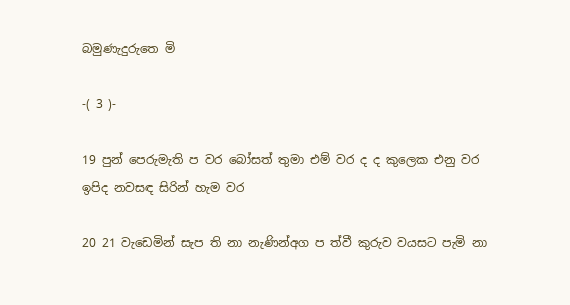බමුණැදුරුතෙ මි

-( 3 )-

19 පුන් පෙරුමැති ප වර බෝසත් තුමා එම් වර ද ද කුලෙක එනු වර ඉපිද නවසඳ සිරින් හැම වර

20 21 වැඩෙමින් සැප ති නා නැණින්අග ප ත්වී කුරුව වයසට පැමි නා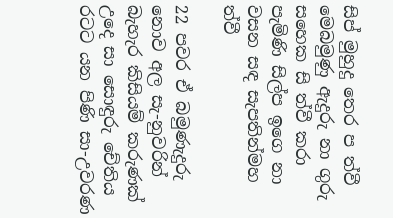සිප් මුහුදු තෙර ප ත්වී මෙබමුණු ඇදුරු නා ගුරු සහෙක සි ත්වී කරා පැමිණි සිල්ප ඉගෙ නා වසන සඳ සැපතින්මහ ත්වී

22 පවර ඒ බමුණැදුරු නොව අල සැ-නුවරින් බැහැර කිසියම් කරුණක් උදෙ සා සොඳුරු චේතිය රටට යන පිණි සා-උවරණ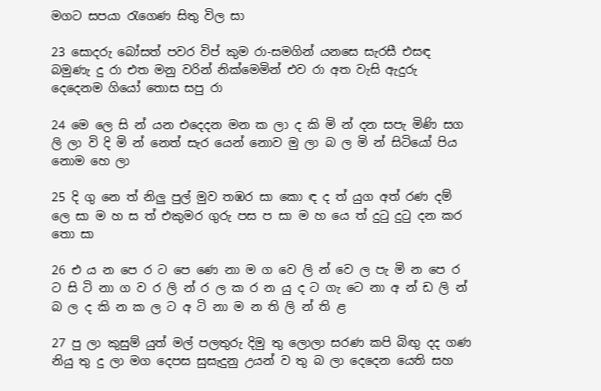මගට සපයා රැගෙණ සිතු විල සා

23 සොදරු බෝසත් පවර විප් කුම රා-සමගින් යනසෙ සැරසී එසඳ බමුණැ දු රා එත මනු වරින් නික්මෙමින් එව රා අත වැසි ඇදුරු දෙදෙනම ගියෝ තොස සපු රා

24 මෙ ලෙ සි න් යන එදෙදන මන ක ලා ද කි මි න් දන සපැ මිණි සග ලි ලා වි දි මි න් නෙත් සැර යෙන් නොව මු ලා බ ල මි න් සි‍ටියෝ පිය නොම හෙ ලා

25 දි ගු නෙ ත් නිලු පුල් මුව තඹර සා කො ඳ ද ත් යුග අත් රණ දම් ලෙ සා ම හ ස ත් එකුමර ගුරු පස ප සා ම හ යෙ ත් දුටු දුටු දන කර තො සා

26 එ ය න පෙ ර ට පෙ ණෙ නා ම ග වෙ ලි න් වෙ ල පැ මි න පෙ ර ට සි ටි නා ග ව ර ලි න් ර ල ක ර න යු ද ට ගැ‍ ටෙ නා අ න් ඩ ලි න් බ ල ද කි න ක ල ට අ ටි නා ම න ති ලි න් ති ළ

27 පු ලා කුසුම් යුත් මල් පලතුරු දිමු තු ලොලා සරණ කපි බිඟු දද ගණ නියු තු දු ලා මග දෙපස සුසැදුනු උයන් ව තු බ ලා දෙදෙන යෙති සහ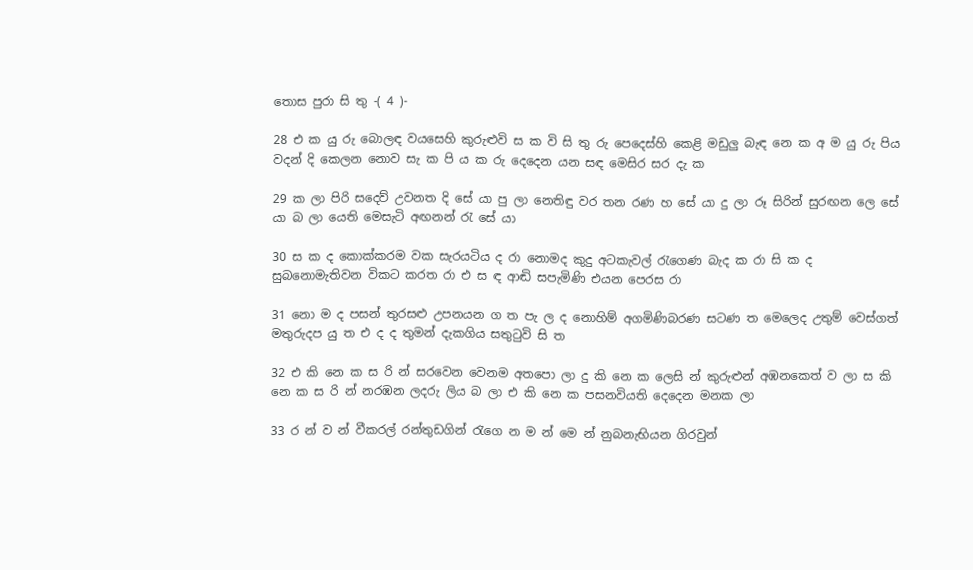තොස පුරා සි තු -( 4 )-

28 එ ක යු රු බොලඳ වයසෙහි කුරුළුවි ස ක වි සි තු රු පෙදෙස්හි කෙළි මඩුලු බැඳ නෙ ක අ ම යු රු පිය වදන් දි කෙලන නොව සැ ක පි ය ක රු දෙදෙන යන සඳ මෙසිර සර දැ ක

29 ක ලා පිරි සදෙව් උවනත දි සේ යා පු ලා නෙතිඳු වර තන රණ හ සේ යා දු ලා රූ සිරින් සුරඟන ලෙ සේ යා බ ලා යෙති මෙසැටි අඟනන් රැ සේ යා

30 ස ක ද කොක්කරම වක සැරයටිය ද රා නොමද කුදු අටකැවල් රැගෙණ බැද ක රා සි ක ද සුබනොමැතිවන විකට කරත රා එ ස ඳ ආඬි සපැමිණි එයන පෙරස රා

31 නො ම ද පසන් තුරසළු උපනයන ග ත පැ ල ද නොහිම් අගමිණිබරණ සටණ ත මෙලෙද උතුම් වෙස්ගත් මතුරුදප යු ත එ ද ද තුමන් දැකගිය සතුටුවි සි ත

32 එ කි නෙ ක ස රි න් සරවෙන වෙනම අතපො ලා දු කි නෙ ක ලෙසි න් කුරුළුන් අඹනකෙත් ව ලා ස කි නෙ ක ස රි න් නරඹන ලදරු ලිය බ ලා එ කි නෙ ක පසනවියති දෙදෙන මනක ලා

33 ර න් ව න්‍ වීකරල් රන්තුඩගින් රැගෙ න ම න් මෙ න් නුබනැභියන ගිරවුන්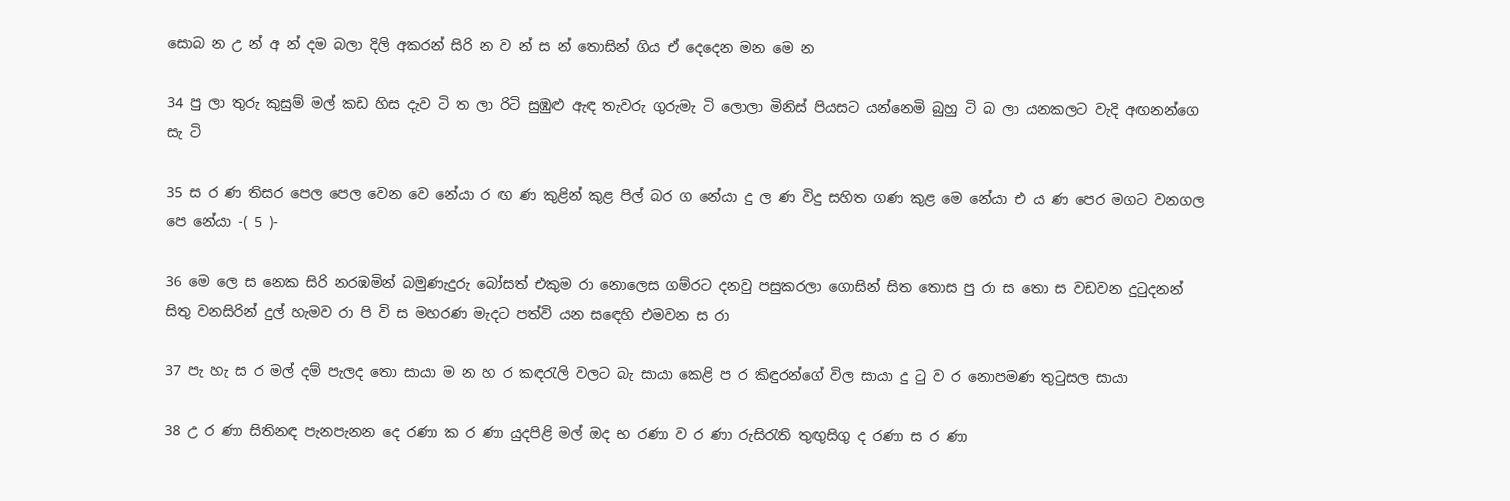සොබ න උ න් අ න් දම බලා දිලි අකරන් සිරි න ව න් ස න් තොසින් ගිය ඒ දෙදෙන මන මෙ න

34 පු ලා තුරු කුසුම් මල් කඩ හිස දැව ටි ත ලා රිටි සුඹුළු ඇඳ තැවරු ගුරුමැ ටි ලොලා මිනිස් පියසට යන්නෙමි බුහු ටි බ ලා යනකලට වැදි අඟනන්ගෙ සැ ටි

35 ස ර ණ තිසර පෙල පෙල වෙන වෙ නේයා ර ඟ ණ කුළින් කුළ පිල් බර ග නේයා දු ල ණ විදු සහිත ගණ කුළ මෙ නේයා එ ය ණ පෙර මගට වනගල පෙ නේයා -( 5 )-

36 මෙ ලෙ ස නෙක සිරි නරඹමින් බමුණැදුරු බෝසත් එකුම රා නොලෙස ගම්රට දනවු පසුකරලා ගොසින් සිත තොස පු රා ස තො ස වඩවන දුටුදනන් සිතු වනසිරින් දුල් හැමව රා පි වි ස මහරණ මැදට පත්වි යන ස‍ඳෙහි එමවන ස රා

37 පැ හැ ස ර මල් දම් පැලද තො සායා ම න හ ර කඳරැලි වලට බැ සායා කෙළි ප ර කිඳුරන්ගේ විල සායා දු ටු ව ර නොපමණ තුටුසල සායා

38 උ ර ණා සිතිනඳ පැනපැනන දෙ රණා ක ර ණා යුදපිළි මල් ඔද භ රණා ව ර ණා රුසිරැති තුඟුසිගු ද රණා ස ර ණා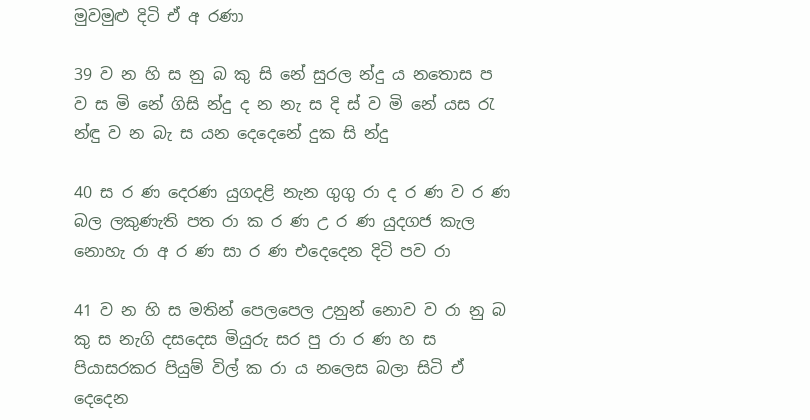මුවමුළු දිටි ඒ අ රණා

39 ව න හි ස නු බ කු සි නේ සුරල න්දු ය නතොස ප ව ස මි නේ ගිසි න්දු ද න නැ ස දි ස් ව මි නේ යස රැ න්ඳු ව න බැ ස යන දෙදෙනේ දුක සි න්දු

40 ස ර ණ දෙරණ යුගදළි නැන ගුගු රා ද ර ණ ව ර ණ බල ලකුණැති පත රා ක ර ණ උ ර ණ යුදගජ කැල නොහැ රා අ ර ණ සා ර ණ එදෙදෙන දිටි පව රා

41 ව න හි ස මතින් පෙලපෙල උනුන් නොව ව රා නු බ කු ස නැගි දසදෙස මියුරු සර පු රා ර ණ හ ස පියාසරකර පියුම් විල් ක රා ය නලෙස බලා සිටි ඒ දෙදෙන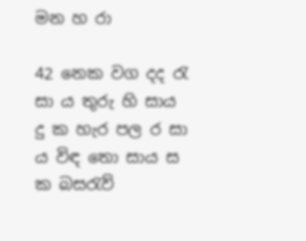මන හ රා

42 නෙක වග දද රැ සා ය තුරු හි සාය දු ක හැර පල ර‍ සා ය විඳ තො සාය ස ක බසරැව්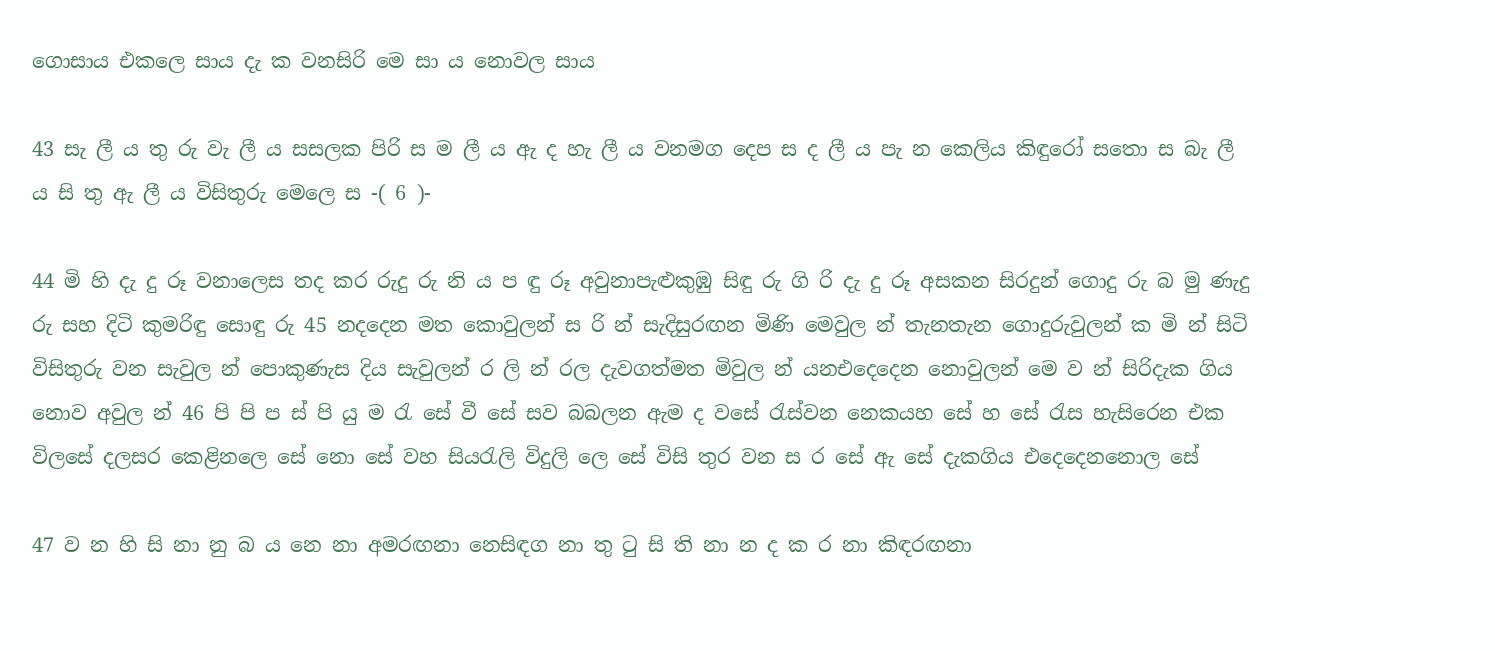ගොසාය එකලෙ සාය දැ ක වනසිරි මෙ සා ය නොවල සාය

43 සැ ලී ය තු රු වැ ලී ය සසලක පිරි ස ම ලී ය ඇ ද හැ ලී ය වනමග දෙප ස ද ලී ය පැ න කෙලිය කිඳුරෝ සතො ස බැ ලී ය සි තු ඇ ලී ය විසිතුරු මෙලෙ ස -( 6 )-

44 මි හි දැ දු රූ වනාලෙස තද කර රුදු රු නි ය ප ඳු රූ අවුනාපැළුකුඹු සිඳු රු ගි රි දැ දු රූ අසකන සිරදුන් ගොදු රු බ මු ණැදු රු සහ දිටි කුමරිඳු සොඳු රු 45 නදදෙන මත කොවුලන් ස රි න් සැදිසුරඟන මිණි මෙවුල න් තැනතැන ගොදුරුවුලන් ක මි න් සිටි විසිතුරු වන සැවුල න් පොකුණැස දිය සැවුලන් ර ලි න් රල දැවගත්මත මිවුල න් යනඑදෙදෙන නොවුලන් මෙ ව න් සිරිදැක ගිය නොව අවුල න් 46 පි පි ප ස් පි යු ම රැ සේ වී සේ සව බබලන ඇම ද වසේ රැස්වන නෙකයහ සේ හ සේ රැස හැසිරෙන එක විලසේ දලසර කෙළිනලෙ සේ නො සේ වහ සියරැලි විදුලි ලෙ සේ විසි තුර වන ස ර සේ ඇ සේ දැකගිය එදෙදෙනනොල සේ

47 ව න හි සි නා නු බ ය නෙ නා අමරඟනා නෙසිඳග නා තු ටු සි ති නා න ද ක ර නා කිඳරඟනා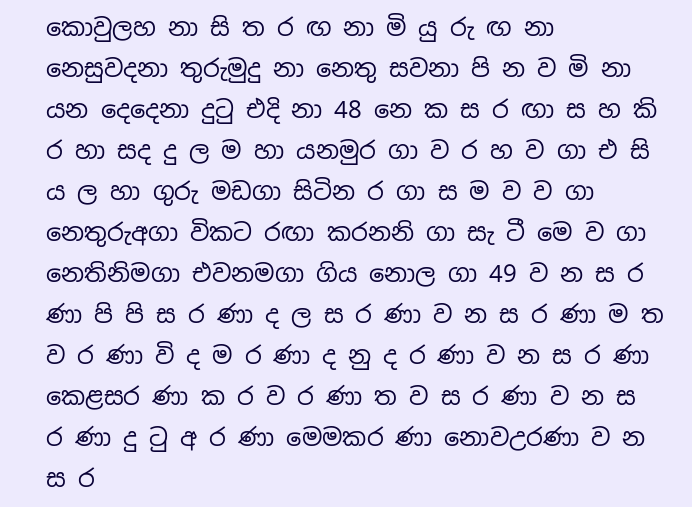කොවුලහ නා සි ත ර ඟ නා මි යු රු ඟ නා නෙසුවදනා තුරුමුදු නා නෙතු සවනා පි න ව මි නා යන දෙදෙනා දුටු එදි නා 48 නෙ ක ස ර ඟා ස හ කි ර හා සද දු ල ම හා යනමුර ගා ව ර හ ව ගා එ සි ය ල හා ගුරු මඩගා සිටින ර ගා ස ම ව ව ගා නෙතුරුඅගා විකට රඟා කරනනි ගා සැ ටී මෙ ව ගා නෙතිනිමගා එවනමගා ගිය නොල ගා 49 ව න ස ර ණා පි පි ස ර ණා ද ල ස ර ණා ව න ස ර ණා ම ත ව ර ණා වි ද ම ර ණා ද නු ද ර ණා ව න ස ර ණා කෙළසර ණා ක ර ව ර ණා ත ව ස ර ණා ව න ස ර ණා දු ටු අ ර ණා මෙමකර ණා නොවඋරණා ව න ස ර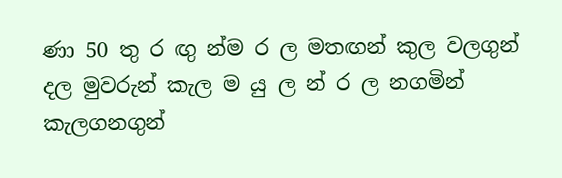ණා 50 තු ර ඟු න්ම ර ල මතඟන් කුල වලගුන් දල මුවරුන් කැල ම යු ල න් ර ල නගමින් කැලගනගුන්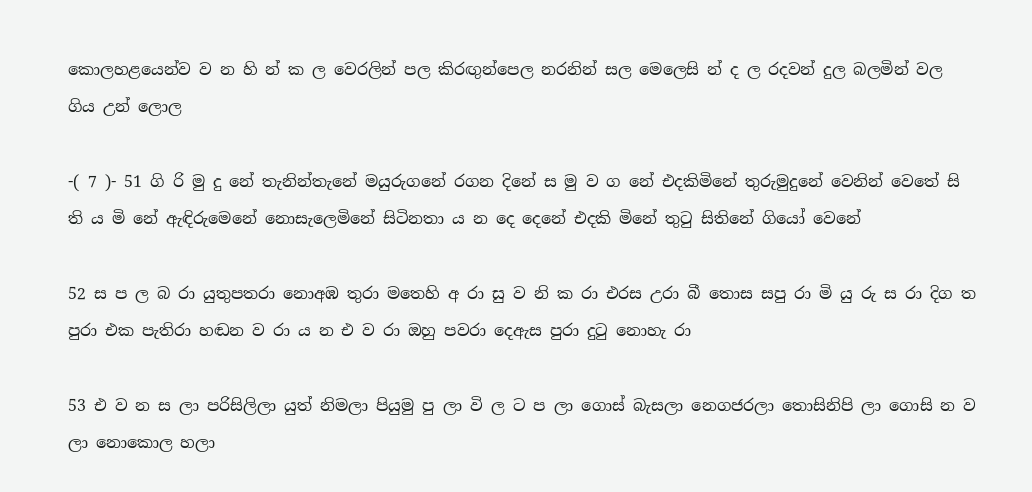කොලහළයෙන්ව ව න හි න් ක ල වෙරලින් පල කිරඟුන්පෙල නරනින් සල මෙලෙසි න් ද ල රදවන් දුල බලමින් වල ගිය උන් ලොල

-( 7 )- 51 ගි රි මු දු නේ තැනින්තැනේ මයුරුගනේ රගන දිනේ ස මු ව ග නේ එදකිමිනේ තුරුමුදුනේ වෙනින් වෙතේ සි ති ය මි නේ ඇඳිරුමෙනේ නොසැලෙමිනේ සිටිනතා ය න දෙ දෙනේ එදකි මිනේ තුටු සිතිනේ ගියෝ වෙනේ

52 ස ප ල බ රා යුතුපතරා නොඅඹ තුරා මතෙහි අ රා සු ව නි ක රා එරස උරා බී තොස සපු රා මි යු රු ස රා දිග ත පුරා එක පැතිරා හඬන ව රා ය න එ ව රා ඔහු පවරා දෙඇස පුරා දුටු නොහැ රා

53 එ ව න ස ලා පරිසිලිලා යුත් නිමලා පියුමු පු ලා වි ල ට ප ලා ගොස් බැසලා නෙගජරලා තොසිනිපි ලා ගොසි න ව ලා නොකොල හලා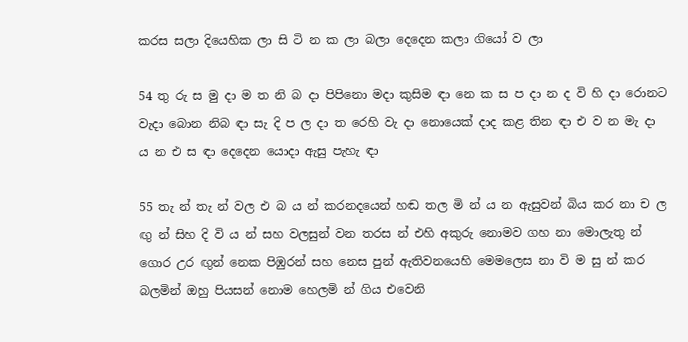කරස සලා දියෙහික ලා සි ටි න ක ලා බලා දෙදෙන කලා ග‍ියෝ ව ලා

54 තු රු ස මු දා ම ත නි බ දා පිපිනො මදා කුසිම ඳා නෙ ක ස ප දා න ද වි හි දා රොනට වැදා බොන නිබ ඳා සැ දි ප ල දා ත රෙහි වැ දා නොයෙක් දාද කළ තින ඳා එ ව න මැ දා ය න එ ස ඳා දෙදෙන යොදා ඇසු පැහැ ඳා

55 තැ න් තැ න් වල එ බ ය න් කරනදයෙන් හඬ තල මි න් ය න ඇසුවන් බිය කර නා ච ල ඟු න් සිහ දි වි ය න් සහ වලසුන් වන තරස න් එහි අකුරු නොමව ගහ නා මොලැතු න් ගොර උර ඟුන් නෙක පිඹුරන් සහ නෙස පුන් ඇතිවනයෙහි මෙමලෙස නා වි ම සු න් කර බලමින් ඔහු පියසන් නොම හෙලමි න් ගිය එවෙනි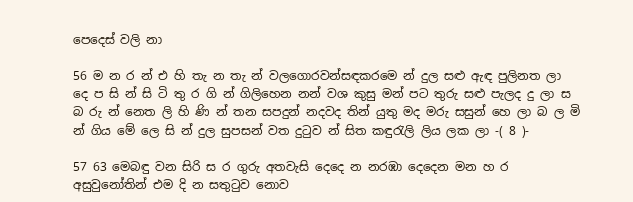පෙදෙස් වලි නා

56 ම න ර න් එ හි තැ න තැ න් වලගොරවන්සඳකරමෙ න් දුල සළු ඇඳ පුලිනත ලා දෙ ප සි න් සි ටි තු ර ගි න් ගිලිහෙන නන් වශ කුසු මන් පට තුරු සළු පැලද දු ලා ස බ රු න් නෙත ලි හි ණි න් තන සපදුන් නදවද තින් යුතු මද මරු සසුන් හෙ ලා බ ල මි න් ගිය මේ ලෙ සි න් දුල සුපසන් වත දුටුව න් සිත කඳුරැලි ලිය ලක ලා -( 8 )-

57 63 මෙබඳු වන සිරි ස ර ගුරු අතවැසි දෙදෙ න නරඹා දෙදෙන මන හ ර අසුවුනෝතින් එම දි න සතුටුව නොව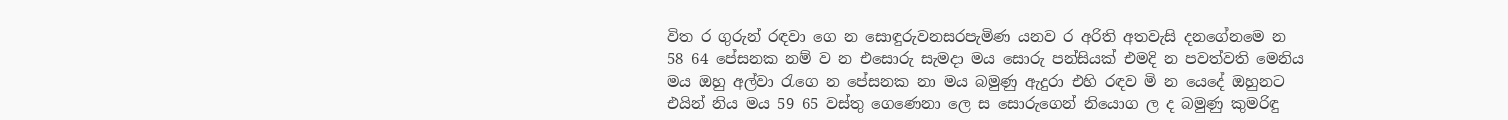විත ර ගුරුන් රඳවා ගෙ න සොඳුරුවනසරපැමිණ යනව ර අරිති අතවැසි දනගේනමෙ න 58 64 පේසනක නම් ව න එසොරු සැමදා මය සොරු පන්සියක් එමදි න පවත්වති මෙනිය මය ඔහු අල්වා රැගෙ න පේසනක නා මය බමුණු ඇදුරා එහි රඳව මි න යෙදේ ඔහුනට එයින් නිය මය 59 65 වස්තු ගෙණෙනා ලෙ ස සොරුගෙන් නියොග ල ද බමුණු කුමරිඳු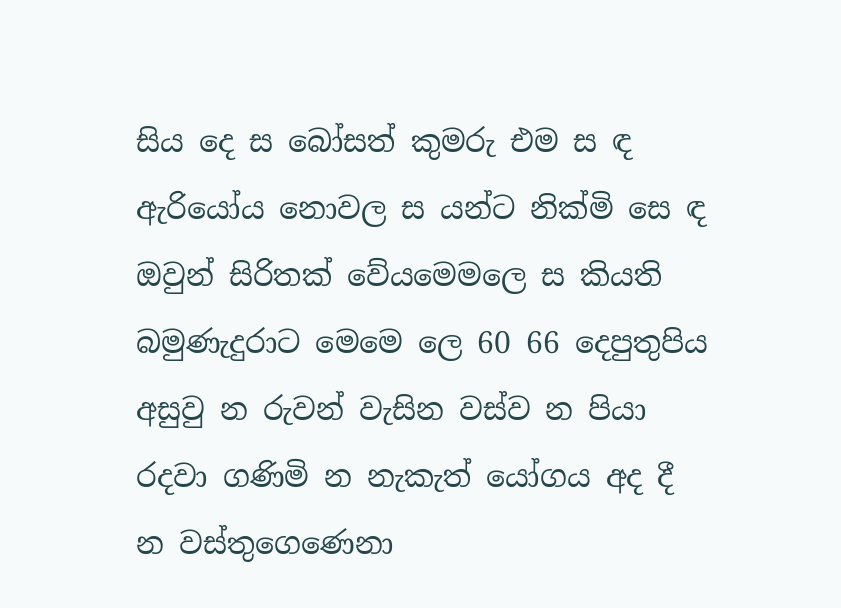සිය දෙ ස බෝසත් කුමරු එම ස ඳ ඇරියෝය නොවල ස යන්ට නික්මි‍ සෙ ඳ ඔවුන් සිරිතක් වේයමෙමලෙ ස කියති බමුණැදුරාට මෙමෙ‍ ලෙ 60 66 දෙපුතුපිය අසුවු න රුවන් වැසින වස්ව න පියා රදවා ගණිමි න නැකැත් යෝගය අද දී න වස්තුගෙණෙනා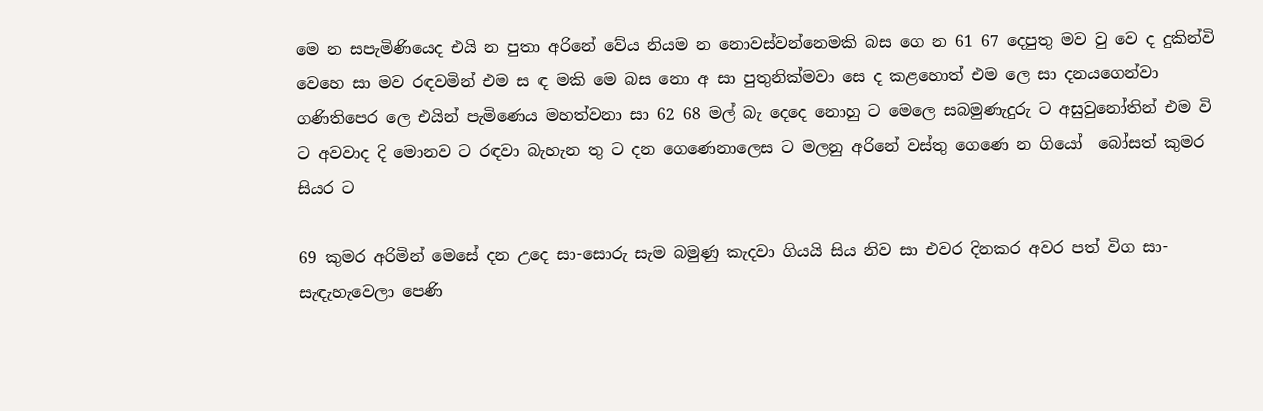මෙ න සපැමිණියෙද එයි න පුතා අරිනේ වේය නියම න නොවස්වන්නෙමකි බස ගෙ න 61 67 දෙපුතු මව වු වෙ ද දුකින්වි වෙහෙ සා මව රඳවමින් එම ස ඳ මකි මෙ බස නො අ සා පුතුනික්මවා සෙ ද කළ‍හොත් එම ලෙ සා දනයගෙන්වා ගණිතිපෙර ලෙ එයින් පැමිණෙය මහත්වනා සා 62 68 මල් බැ දෙදෙ නොහු ට මෙලෙ සබමුණැදුරු ට අසුවුනෝතින් එම වි ට අවවාද දි මොනව ට රඳවා බැහැන තු ට දන ගෙණෙනාලෙස ට මලනු අරිනේ වස්තු ගෙණෙ න ගියෝ ‍ බෝසත් කුමර සියර ට

69 කුමර අරිමින් මෙසේ දන උදෙ සා-සොරු සැම බමුණු කැදවා ගියයි සිය නිව සා එවර දිනකර අවර පත් විග සා-සැඳැහැවෙලා පෙණි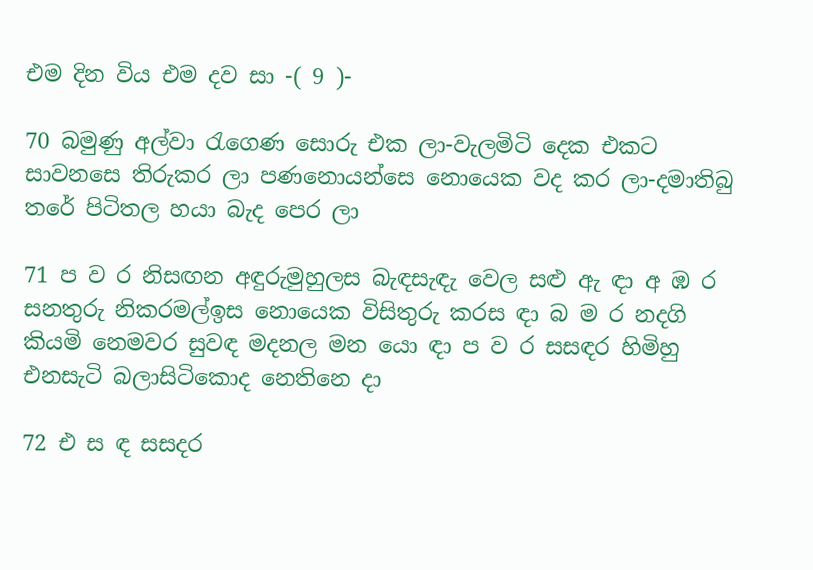එම දින විය එම දව සා -( 9 )-

70 බමුණු අල්වා රැගෙණ සොරු එක ලා-වැලමිටි දෙක එකට සාවනසෙ තිරුකර ලා පණනොයන්සෙ නොයෙක වද කර ලා-දමාතිබු තරේ පිටිතල හයා බැද පෙර ලා

71 ප ව ර නිසඟන අඳුරුමුහුලස බැඳසැඳැ වෙල සළු ඇ ඳා අ ඹ ර සනතුරු නිකරමල්ඉස නොයෙක විසිතුරු කරස ඳා බ ම ර නදගි කියමි නෙමවර සුවඳ මදනල මන යො ඳා ප ව ර සසඳර හිමිහු එනසැටි බලාසිටිකොද නෙතිනෙ දා

72 එ ස ඳ සසදර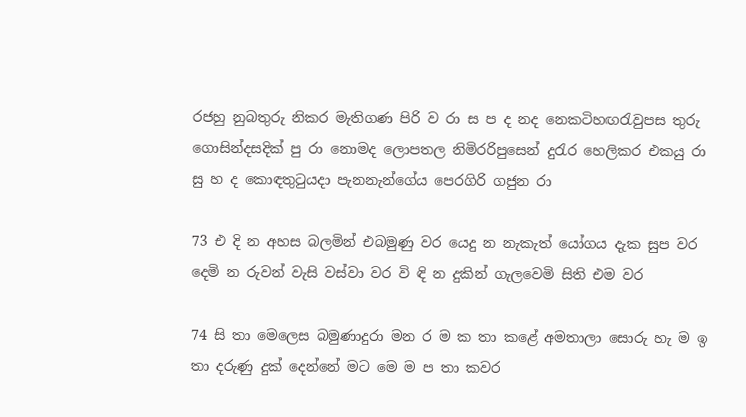රජහු නුබතුරු නිකර මැතිගණ පිරි ව රා ස ප ද නද නෙකටිහඟරැවුපස තුරු ගොසින්දසදික් පු රා නොමද ‍ලොපතල නිමිරරිපුසෙන් දුරැර හෙලිකර එකයු රා සු හ ද කොඳතුටුයදා පැනනැන්ගේය පෙරගිරි ගජුන රා

73 එ දි න අහස බලමින් එබමුණු වර යෙදු න නැකැත් යෝගය දැක සුප වර දෙමි න රුවන් වැසි වස්වා වර වි ඳි න දුකින් ගැලවෙමි සිති එම වර

74 සි තා මෙලෙස බමුණාදුරා මන ර ම ක තා කළේ අමතාලා සොරු හැ ම ඉ තා දරුණු දුක් දෙන්නේ මට මෙ ම ප තා කවර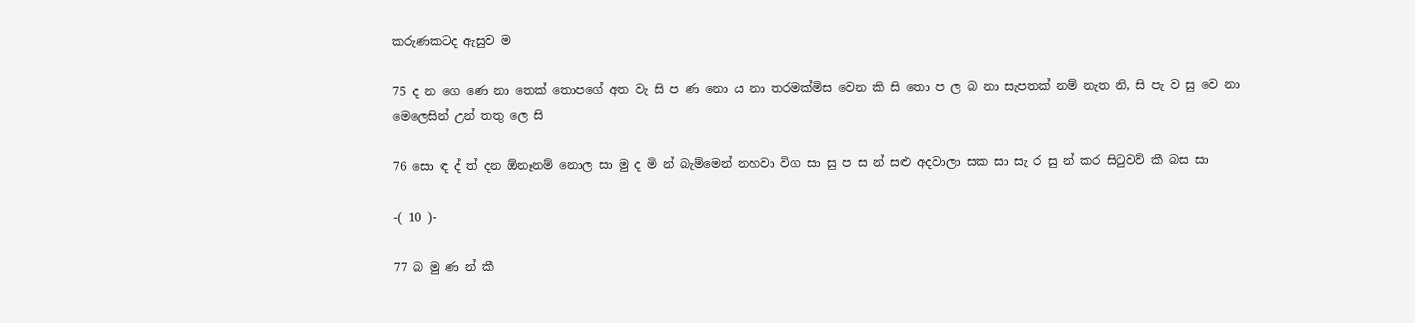කරුණකටද ඇසුව ම

75 ද න ගෙ ණෙ නා තෙක් තොපගේ අත වැ සි ප ණ නො ය නා තරමක්මිස වෙන කි සි තො ප ල බ නා සැපතක් නම් නැත නි, සි පැ ව සු වෙ නා මෙලෙසින් උන් තතු ලෙ සි

76 සො ඳ ද් ත් දන ඕනෑනම් නොල සා මු ද මි න් බැම්මෙන් නහවා විග සා සු ප ස න් සළු අදවාලා සක සා සැ ර සු න් කර සිටුවව් කී බස සා

-( 10 )-

77 බ මු ණ න් කී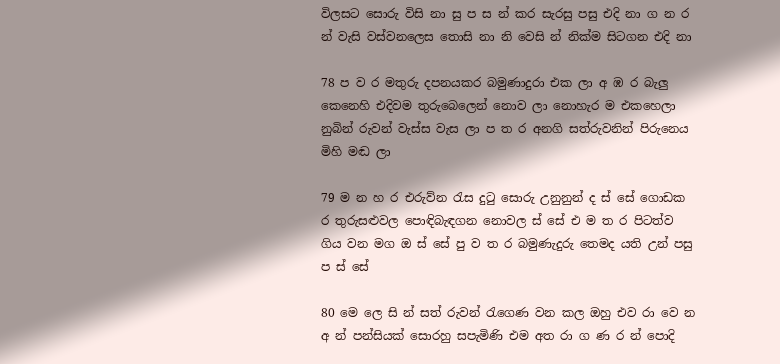විලසට සොරු විසි නා සු ප ස න් කර සැරසු පසු එදි නා ග න ර න් වැසි වස්වනලෙස තොසි නා නි වෙසි න් නික්ම සිටගන එදි නා

78 ප ව ර මතුරු දපනයකර බමුණාදුරා එක ලා අ ඹ ර බැලු කෙනෙහි එදිවම තුරුබෙලෙන් නොව ලා නොහැර ම එකහෙලා නුබින් රුවන් වැස්ස වැස ලා ප ත ර අනගි සත්රුවනින් පිරුනෙය මිහි මඬ ලා

79 ම න හ ර එරුව්න රැස දුටු ‍සොරු උනුනුන් ද ස් සේ ගොඩක ර තුරුසළුවල පොඳිබැඳගන නොවල ස් සේ එ ම ත ර පිටත්ව ගිය වන මග ඔ ස් සේ පු ව ත ර බමුණැදුරු තෙමද යති උන් පසු ප ස් සේ

80 මෙ ලෙ සි න් සත් රුවන් රැගෙණ වන කල ඔහු එව රා වෙ න අ න් පන්සියක් සොරහු සපැමිණි එම අත රා ග ණ ර න් පොදි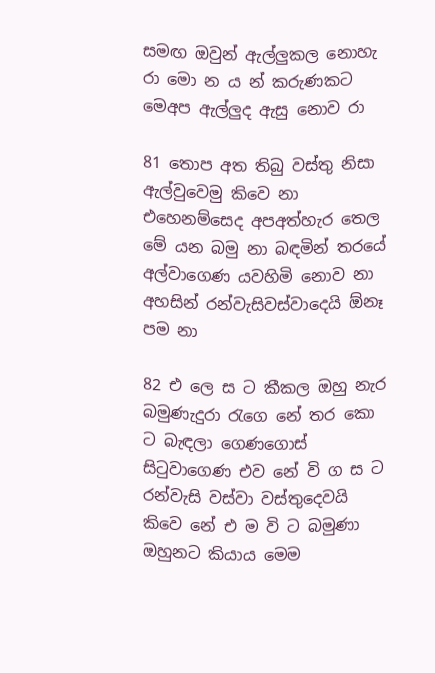සමඟ ඔවුන් ඇල්ලුකල නොහැ රා මො න ය න් කරුණකට මෙඅප ඇල්ලුද ඇසු නොව රා

81 තොප අත තිබු වස්තු නිසා ඇල්වුවෙමු කිවෙ නා එහෙනම්සෙද අපඅත්හැර තෙල මේ යන බමු නා බඳමින් තරයේ අල්වාගෙණ යවහිමි නොව නා අහසින් රන්වැසිවස්වාදෙයි ඕනෑ පම නා

82 එ ලෙ ස ට කීකල ඔහු නැර බමුණැදුරා රැගෙ නේ තර කො ට බැඳලා ගෙණගොස් සිටුවාගෙණ එව නේ වි ග ස ට රන්වැසි වස්වා වස්තුදෙවයි කිවෙ‍ නේ එ ම වි ට බමුණා ඔහුනට කියාය මෙම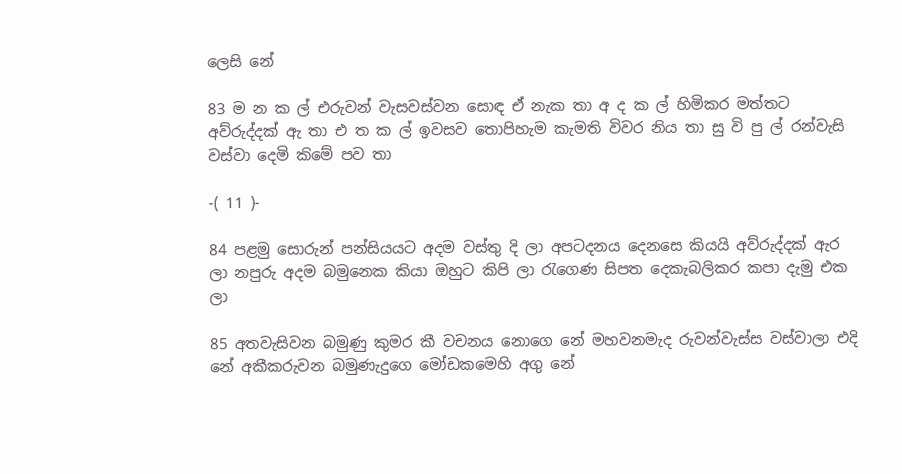ලෙසි නේ

83 ම න ක ල් එරුවන් වැසවස්වන සොඳ ඒ නැක තා අ ද ක ල් හිමිකර මත්තට අව්රුද්දක් ඇ තා එ ත ක ල් ඉවසව තොපිහැම කැමති විවර නිය තා සු වි පු ල් රන්වැසි වස්වා දෙමි ක‍ිමේ පව තා

-( 11 )-

84 පළමු සොරුන් පන්සියයට අදම වස්තු දි ලා අපටදනය දෙනසෙ කියයි අව්රුද්දක් ඇර ලා නපුරු අදම බමුනෙක කියා ඔහුට කිපි ලා රැගෙණ සිපත දෙකැබලිකර කපා ද‍ැමු එක ලා

85 අතවැසිවන බමුණු කුමර කී වචනය නොගෙ නේ මහවනමැද රුවන්වැස්ස වස්වාලා එදි නේ අකීකරුවන බමුණැදුගෙ මෝඩකමෙහි අගු නේ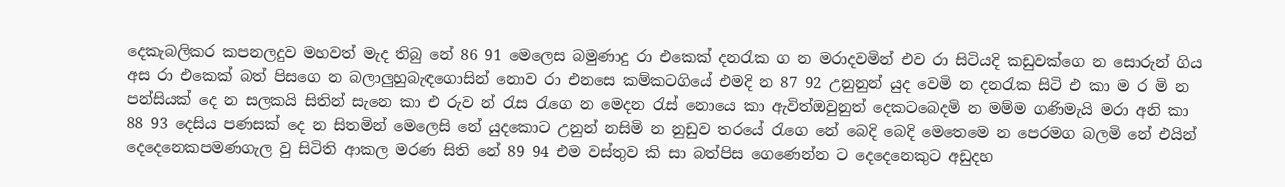දෙකැබලිකර කපනලදුව මහවත් මැද තිබු නේ 86 91 මෙලෙස බමුණාදු රා එකෙක් දනරැක ග න මරාදවමින් එව රා සිටියදි කඩුවක්ගෙ න සොරුන් ගිය අස රා එකෙක් බත් පිසගෙ න බලාලුහුබැඳගොසින් නොව රා එනසෙ කම්කටගියේ එමදි න 87 92 උනුනුන් යුද වෙමි න දනරැක සිටි එ කා ම ර මි න පන්සියක් දෙ න සලකයි සිතින් සැනෙ කා එ රුව න් රැස රැගෙ න මෙදන රැස් නොයෙ කා ඇවිත්ඔවුනුත් දෙකටබෙදමි න මම්ම ගණිමැයි මරා අනි කා 88 93 දෙසිය පණසක් දෙ න සිතමින් මෙලෙසි නේ යුදකොට උනුන් නසිමි න නුඩුව තරයේ රැගෙ නේ බෙදි බෙදි මෙතෙමෙ න පෙරමග බලමි නේ එයින් දෙදෙනෙකපමණගැල වු සිටිති ආකල මරණ සිති නේ 89 94 එම වස්තුව කි සා බත්පිස ගෙණෙන්න ට දෙදෙනෙකුට අඩුදහ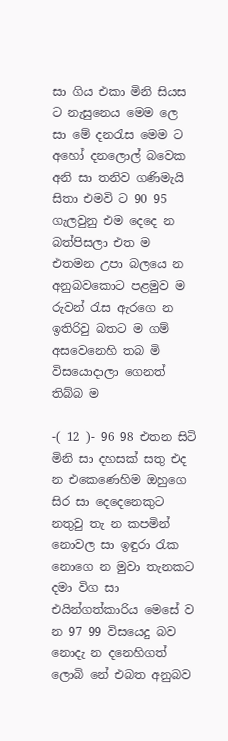සා ගිය එකා මිනි සියස ට නැසුනෙය මෙම ලෙ සා මේ දනරැස මෙම ට අහෝ දන‍ලොල් බවෙක අනි සා තනිව ගණිමැයි සිතා එමවි ට 90 95 ගැලවුනු එම දෙදෙ න බත්පිසලා එත ම එතමන උපා බලයෙ න අනුබවකොට පළමුව ම රුවන් රැස ඇරගෙ න ඉතිරිවු බතට ම ගම් අසවෙනෙහි තබ මි විසයොදාලා ගෙනත් තිබ්බ ම

-( 12 )- 96 98 එතන සිටි මිනි සා දහසක් සතු එද න එකෙණෙහිම ඔහුගෙ සිර සා දෙදෙනෙකුට නතුවු තැ න කපමින් නොවල සා ඉඳුරා රැක නොගෙ න මුවා තැනකට දමා විග සා එයින්ගත්කාරිය මෙසේ ව න 97 99 විසයෙදු බව ‍ නොදැ න දනෙහිගත් ලොබි නේ එබත අනුබව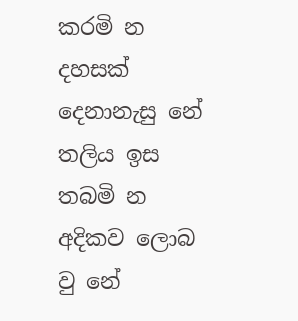කරමි න දහසක් දෙනානැසු නේ තලිය ඉස තබමි න අදිකව ලොබ වු නේ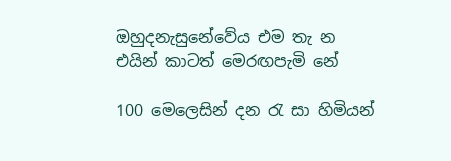ඔහුදනැසුනේවේය එම තැ න එයින් කාටත් මෙරඟපැමි නේ

100 මෙලෙසින් දන රැ සා හිමියන්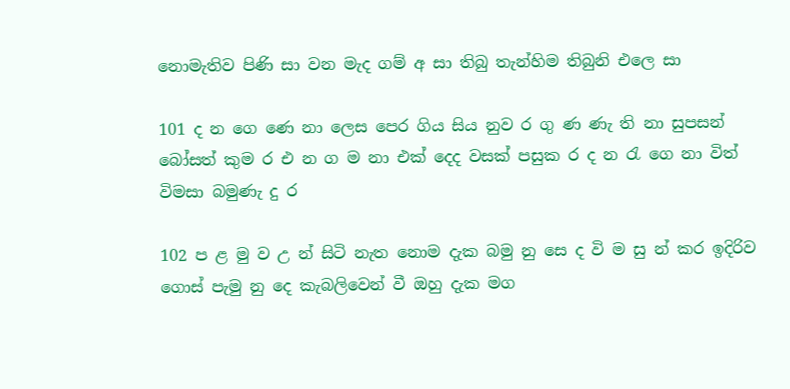නොමැතිව පිණි සා වන මැද ගම් අ සා තිබු තැන්හිම තිබුනි එලෙ සා

101 ද න ගෙ ණෙ නා ලෙස පෙර ගිය සිය නුව ර ගු ණ ණැ ති නා සුපසන් බෝසත් කුම ර එ න ග ම නා එක් දෙ‍ද වසක් පසුක ර ද න රැ ගෙ නා විත් විමසා බමුණැ දු ර

102 ප ළ මු ව උ න් සිටි නැත නොම දැක බමු නු සෙ ද වි ම සු න් කර ඉදිරිව ගොස් පැමු නු දෙ කැබලිවෙන් වී ඔහු දැක මග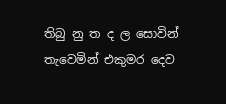තිබු නු ත ද ල සොවින් තැවෙමින් එකුමර දෙව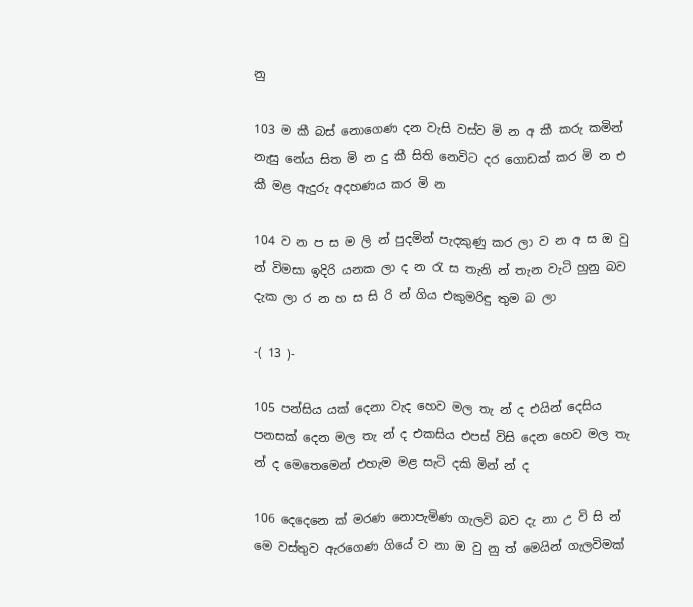නු

103 ම කී බස් නොගෙණ දන වැසි වස්ව මි න අ කී කරු කමින් නැසු නේය සිත මි න දු කී සිති නෙවිට දර ගොඩක් කර මි න එ කී මළ ඇදුරු අදහණය කර මි න

104 ව න ප ස ම ලි න් පුදමින් පැදකුණු කර ලා ව න අ ස ඔ වු න් විමසා ඉදිරි යනක ලා ද න රැ ස තැනි න් තැන වැටි හුනු බව දැක ලා ර න හ ස සි රි න් ගිය එකුමරිඳු තුම බ ලා

-( 13 )-

105 පන්සිය යක් දෙනා වැද හෙව මල තැ න් ද එයින් දෙසිය පනසක් දෙන මල තැ න් ද එකසිය එපස් විසි දෙන හෙව මල තැ න් ද මෙතෙමෙන් එහැම මළ සැටි දකි මින් න් ද

106 දෙදෙනෙ ක් මරණ නොපැමිණ ගැලවි බව දැ නා උ වි සි න් මෙ වස්තුව ඇරගෙණ ගියේ ව නා ඔ වු නු ත් මෙයින් ගැලවිමක්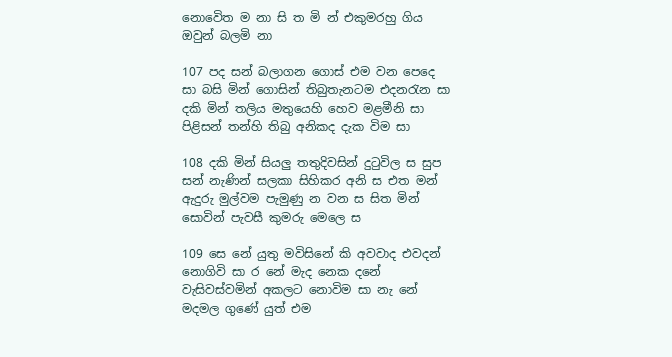නොවෙිත ම නා සි ත මි න් එකුමරහු ගිය ඔවුන් බලමි නා

107 පද සන් බලාගන ගොස් එම වන පෙදෙ සා බසි මින් ගොසින් තිබුතැනටම එදනරැන සා දකි මින් තලිය මතුයෙහි හෙව මළමීනි සා පිළිසන් තන්හි තිබු අනිකද දැක විම සා

108 දකි මින් සියලු තතුදිවසින් දුටුවිල ස සුප සන් නැණින් සලකා සිහිකර අනි ස එත මන් ඇදුරු මුල්වම පැමුණු න වන ස සිත මින් සොවින් පැවසී කුමරු මෙ‍ලෙ ස

109 සෙ නේ යුතු මවිසිනේ කි අවවාද එවදන් නොගිවි සා ර නේ මැද නෙක දනේ වැසිවස්වමින් අකලට නොවිම සා නැ නේ මදමල ගුණේ යුත් එම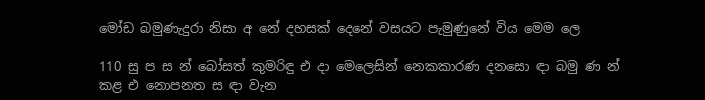මෝඩ බමුණැදුරා නිසා අ නේ දහසක් දෙනේ වසයට පැමුණුනේ විය මෙම ලෙ

110 සු ප ස න් බෝසත් කුමරිඳු එ දා මෙලෙසින් නෙකකාරණ දනසො ඳා බමු ණ න් කළ එ නොපනත ස ඳා වැන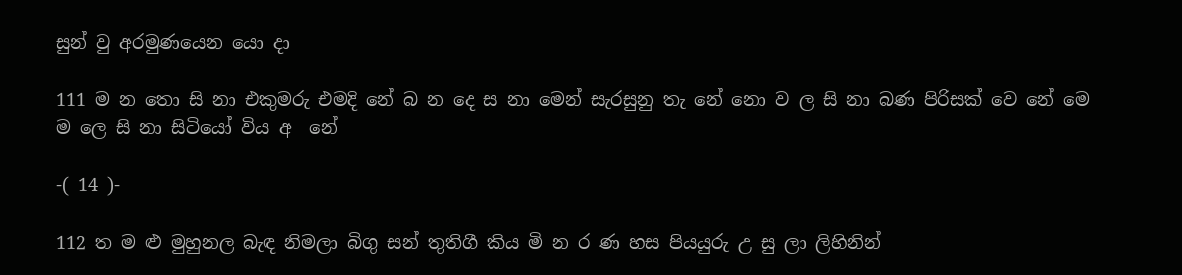සුන් වු අරමුණයෙන යො දා

111 ම න තො සි නා එකුමරු එමදි නේ බ න දෙ ස නා මෙන් සැරසුනු තැ නේ නො ව ල සි නා බණ පිරිසක් වෙ නේ මෙ ම ලෙ සි නා සිටියෝ විය අ ‍ නේ

-( 14 )-

112 ත ම ළු මුහුනල බැඳ නිමලා බිගු සන් තුතිගී කිය මි න ර ණ හස පියයුරු උ සු ලා ලිහිනින්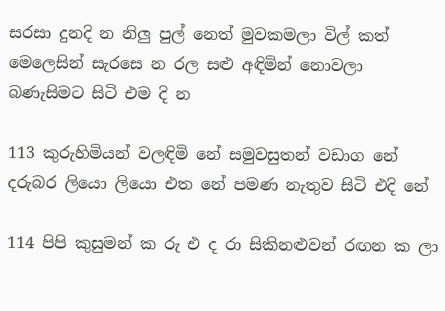සරසා දුනදි න නිලු පුල් නෙත් මුවකමලා විල් කත් මෙලෙසින් සැරසෙ න රල සළු අඳිමින් නොවලා බණැසිමට සිටි එම දි න

113 කුරුහිමියන් වලඳිමි ‍නේ සමුවසුතන් වඩාග නේ දරුබර ලියො ලියො එත නේ පමණ නැතුව සිටි එදි නේ

114 පිපි කුසුමන් ක රු එ ද රා සිකිනළුවන් රඟන ක ලා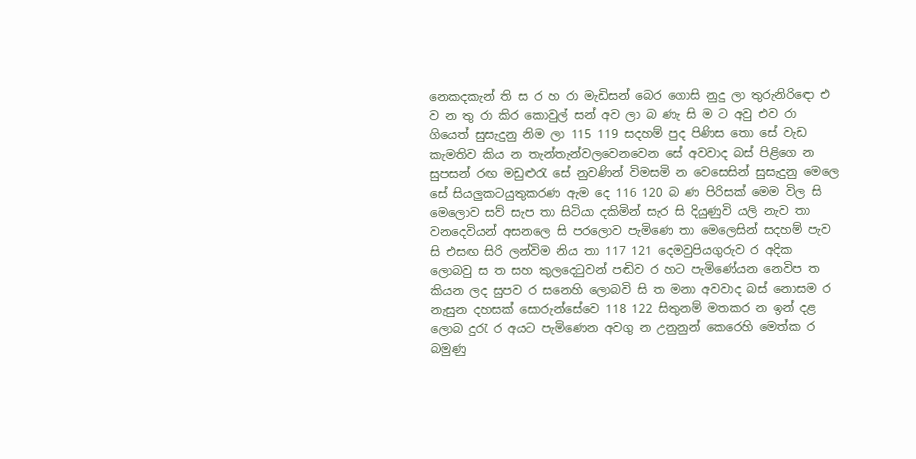නෙකදකැන් ති ස ර හ‍ රා මැඩිසන් බෙර ගොසි නුදු ලා තුරුනිරි‍ඳො එ ව න තු රා කිර කොවුල් සන් අව ලා බ ණැ සි ම ට අවු එව රා ගියෙත් සුසැදුනු නිම ලා 115 119 සදහම් පුද පිණිස තො සේ වැඩ කැමතිව කිය න තැන්තැන්වලවෙනවෙන සේ අවවාද බස් පිළිගෙ න සුපසන් රඟ මඩුළුරැ සේ නුවණින් විමසමි න වෙසෙසින් සුසැදුනු මෙලෙ සේ සියලුකටයුතුකරණ ඇම දෙ 116 120 බ ණ පිරිසක් මෙම විල සි මෙලොව සව් සැප තා සිටියා දකිමින් සැර සි දියුණුවි යලි නැව තා වනදෙවියන් අසනලෙ සි පරලොව පැමිණෙ තා මෙලෙසින් සදහම් පැව සි එසඟ සිරි ලන්විම නිය තා 117 121 දෙමවුපියගුරුව ර අදික ලොබවු ස ත සහ කුලදෙටුවන් පඬිව ර හට පැමිණේයන නෙවිප ත කියන ලද සුපව ර සනෙහි ලොබවි සි ත මනා අවවාද බස් නොසම ර නැසුන දහසක් සොරුන්සේවෙ 118 122 සිතුනම් මතකර න ඉන් දළ ලොබ දුරැ ර අයට පැමිණෙන අවගු න උනුනුන් කෙරෙහි මෙත්ක ර බමුණු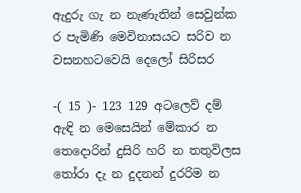ඇදුරු ගැ න නැණැතින් සෙවුන්ක ර පැමිණි මෙවිනාසයට සරිව න වසනහටවෙයි දෙලෝ සිරිසර

-( 15 )- 123 129 අ‍ටලෙව් දම් ඇඳි න මෙසෙයින් මේකාර න තෙදොරින් දුසිරි හරි න තතුවිලස තෝරා දැ න දුදනන් දුරරිම න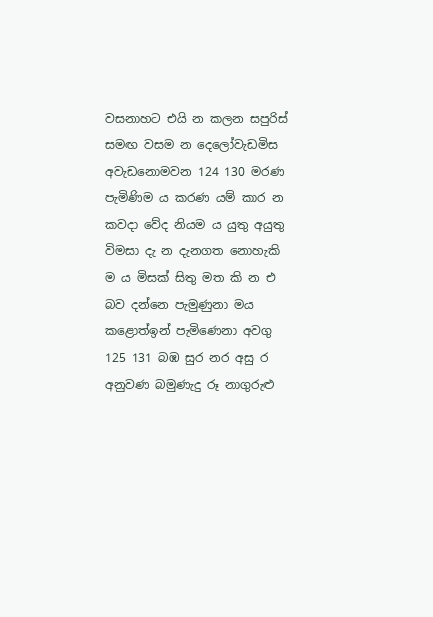වසනාහට එයි න කලන සපුරිස් සමඟ වසම න දෙලෝවැඩමිස අවැඩනොමවන 124 130 මරණ පැමිණිම ය කරණ යම් කාර න කවදා වේද නියම ය යුතු අයුතු විමසා ද‍ැ න දැනගත නොහැකි ම ය මිසක් සිතු මත කි න එ බව දන්නෙ පැමුණුනා මය කළොත්ඉන් පැමිණෙනා අවගු 125 131 බඹ සුර නර අසු ර අනුවණ බමුණැදු රූ නාගුරුළු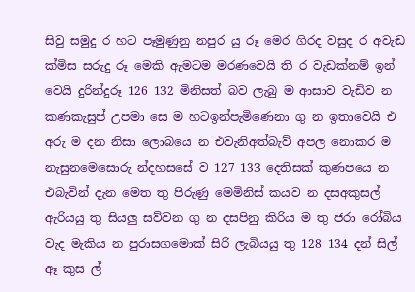සිවු සමුදු ර හට පෑමුණුනු නපුර යු රූ මෙර ගිරද වසුද ර අවැඩ ක්මිස සරුදු රූ මෙකි ඇමටම මරණවෙයි ති ර වැඩක්නම් ඉන් වෙයි දුරින්දුරූ 126 132 මිනිසත් බව ලැබු ම ආසාව වැඩිව න කණකැසුප් උපමා සෙ ම හටඉන්පැමිණෙනා ගු න ඉතාවෙයි එ අරු ම දන නිසා ලොබයෙ න එවැනිඅත්බැව් අපල නොකර ම නැසුනමෙසොරු න්දහසසේ ව 127 133 දෙතිසක් කුණපයෙ න එබැවින් දැන මෙත තු පිරුණු මෙමිනිස් කයව න දසඅකුසල් ඇරියයු තු සියලු සව්වන ගු න දසපිනු කිරිය ම තු ජරා රෝබිය වැද මැකිය න පුරාසගමොක් සිරි ලැබියයු තු 128 134 දන් සිල් ඈ කුස ල්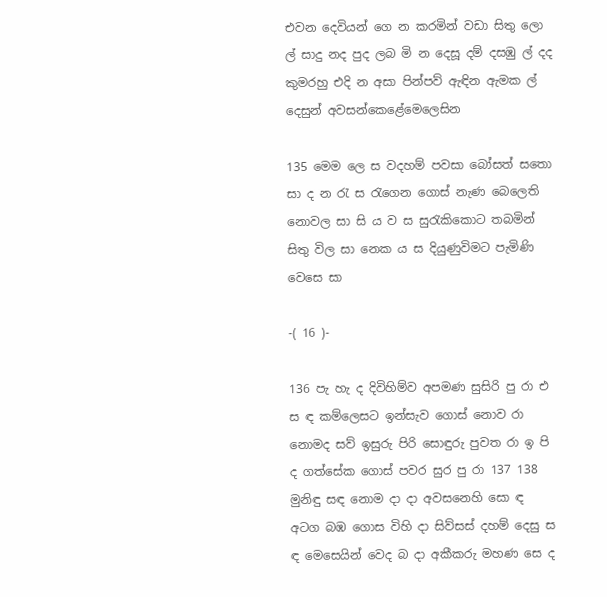එවන දෙවියන් ගෙ න කරමින් වඩා සිතු ලො ල් සාදු නද පුද ලබ මි න දෙසූ දම් දසඹු ල් දද කුමරහු එදි න අසා පින්පව් ඇඳින ඇමක ල් දෙසුන් අවසන්කෙළේමෙලෙසින

135 මෙම ලෙ ස වදහම් පවසා බෝසත් සතො සා ද න රැ ස රැගෙන ගොස් නැණ බෙලෙති නොවල සා සි ය ව ස සුරැකි‍කොට තබමින් සිතු විල සා නෙක ය ස දියුණුවිමට පැමිණි වෙසෙ සා

-( 16 )-

136 පැ හැ ද දිවිහිම්ව අපමණ සුසිරි පු රා එ ස ඳ කම්ලෙසට ඉන්සැව ගොස් නොව රා නොමද සව් ඉසුරු පිරි සොඳුරු පුවත රා ඉ පි ද ගත්සේක ගොස් පවර සුර පු රා 137 138 මුනිඳු සඳ නොම දා දා අවසනෙහි සො ඳ අටග බඹ ගොස විහි දා සිව්සස් දහම් දෙසු ස ඳ මෙසෙයින් වෙද බ දා අකීකරු මහණ සෙ ද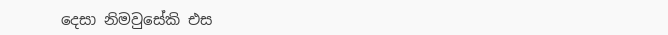දෙසා නිමවුසේකි එස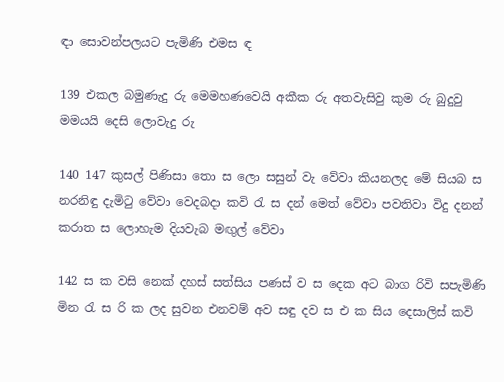ඳා සොවන්පලයට පැමිණි එමස ඳ

139 එකල බමුණැදු රු මෙමහණවෙයි අකීක රු අතවැසිවු කුම රු බුදුවු මමයයි දෙසි ලොවැදු රු

140 147 කුසල් පිණිසා තො ස ‍ලො සසුන් වැ වේවා කියනලද මේ සියබ ස නරනිඳු දැමිටු වේවා වෙදබදා කවි රැ ස දන් මෙත් වේවා පවතිවා විදු දනන් කරාත ස ලොහැම දියවැබ මඟුල් වේවා

142 ස ක වසි නෙක් දහස් සත්සිය පණස් ව ස දෙක අට බාග රිවි සපැමිණි මින රැ ස රි ක ලද සුවන එනවම් අව සඳු දව ස එ ක සිය දෙසාලිස් කවි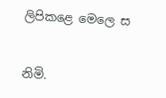ලිපිකළෙ මෙලෙ ස


නිමි.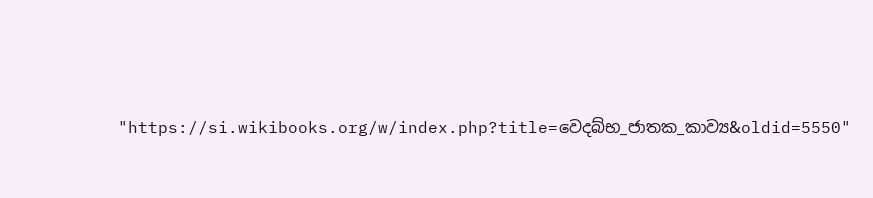"https://si.wikibooks.org/w/index.php?title=වෙදබ්භ_ජාතක_කාව්‍ය&oldid=5550"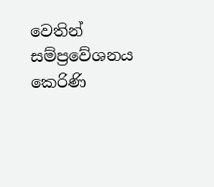වෙතින් සම්ප්‍රවේශනය කෙරිණි